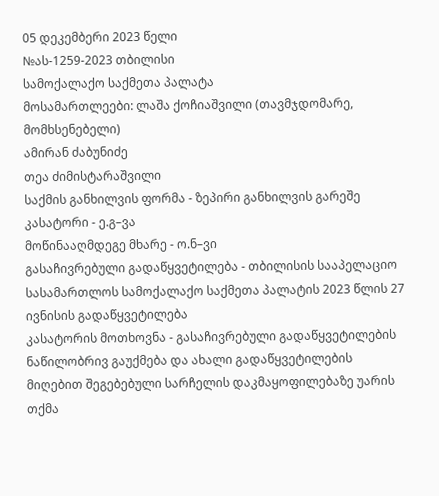05 დეკემბერი 2023 წელი
№ას-1259-2023 თბილისი
სამოქალაქო საქმეთა პალატა
მოსამართლეები: ლაშა ქოჩიაშვილი (თავმჯდომარე, მომხსენებელი)
ამირან ძაბუნიძე
თეა ძიმისტარაშვილი
საქმის განხილვის ფორმა - ზეპირი განხილვის გარეშე
კასატორი - ე.გ–ვა
მოწინააღმდეგე მხარე - ო.ნ–ვი
გასაჩივრებული გადაწყვეტილება - თბილისის სააპელაციო სასამართლოს სამოქალაქო საქმეთა პალატის 2023 წლის 27 ივნისის გადაწყვეტილება
კასატორის მოთხოვნა - გასაჩივრებული გადაწყვეტილების ნაწილობრივ გაუქმება და ახალი გადაწყვეტილების მიღებით შეგებებული სარჩელის დაკმაყოფილებაზე უარის თქმა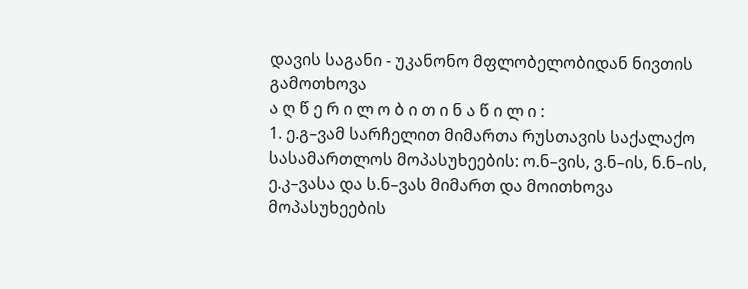დავის საგანი - უკანონო მფლობელობიდან ნივთის გამოთხოვა
ა ღ წ ე რ ი ლ ო ბ ი თ ი ნ ა წ ი ლ ი :
1. ე.გ–ვამ სარჩელით მიმართა რუსთავის საქალაქო სასამართლოს მოპასუხეების: ო.ნ–ვის, ვ.ნ–ის, ნ.ნ–ის, ე.კ–ვასა და ს.ნ–ვას მიმართ და მოითხოვა მოპასუხეების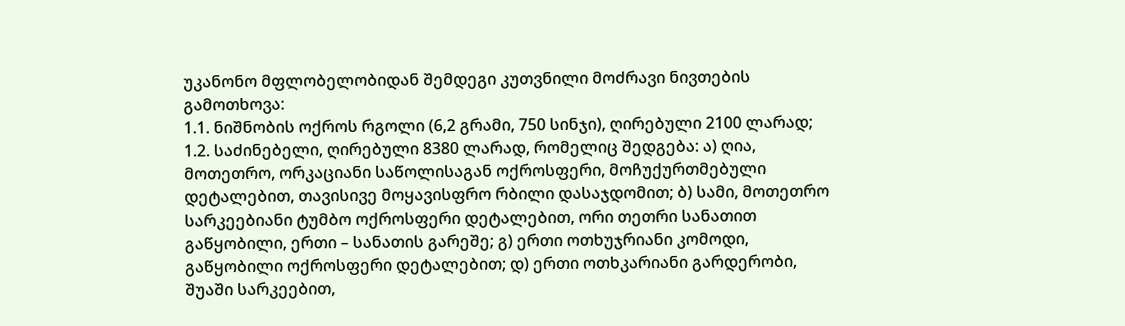უკანონო მფლობელობიდან შემდეგი კუთვნილი მოძრავი ნივთების გამოთხოვა:
1.1. ნიშნობის ოქროს რგოლი (6,2 გრამი, 750 სინჯი), ღირებული 2100 ლარად;
1.2. საძინებელი, ღირებული 8380 ლარად, რომელიც შედგება: ა) ღია, მოთეთრო, ორკაციანი საწოლისაგან ოქროსფერი, მოჩუქურთმებული დეტალებით, თავისივე მოყავისფრო რბილი დასაჯდომით; ბ) სამი, მოთეთრო სარკეებიანი ტუმბო ოქროსფერი დეტალებით, ორი თეთრი სანათით გაწყობილი, ერთი – სანათის გარეშე; გ) ერთი ოთხუჯრიანი კომოდი, გაწყობილი ოქროსფერი დეტალებით; დ) ერთი ოთხკარიანი გარდერობი, შუაში სარკეებით,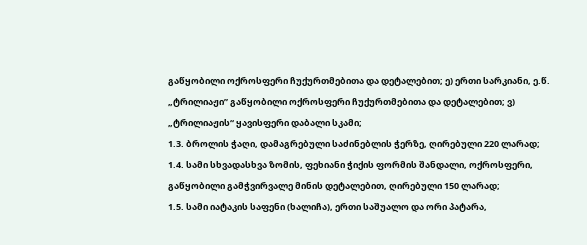გაწყობილი ოქროსფერი ჩუქურთმებითა და დეტალებით; ე) ერთი სარკიანი, ე.წ. „ტრილიაჟი” გაწყობილი ოქროსფერი ჩუქურთმებითა და დეტალებით; ვ) „ტრილიაჟის“ ყავისფერი დაბალი სკამი;
1.3. ბროლის ჭაღი, დამაგრებული საძინებლის ჭერზე, ღირებული 220 ლარად;
1.4. სამი სხვადასხვა ზომის, ფეხიანი ჭიქის ფორმის შანდალი, ოქროსფერი, გაწყობილი გამჭვირვალე მინის დეტალებით, ღირებული 150 ლარად;
1.5. სამი იატაკის საფენი (ხალიჩა), ერთი საშუალო და ორი პატარა,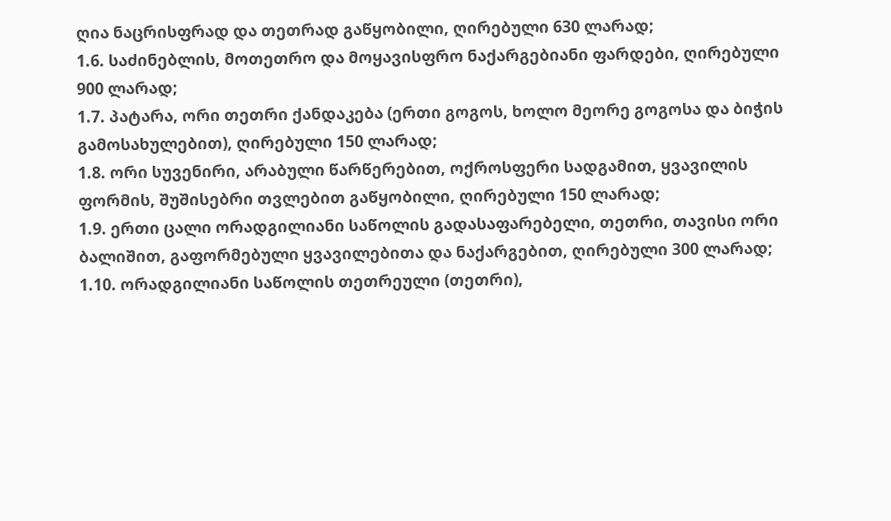ღია ნაცრისფრად და თეთრად გაწყობილი, ღირებული 630 ლარად;
1.6. საძინებლის, მოთეთრო და მოყავისფრო ნაქარგებიანი ფარდები, ღირებული 900 ლარად;
1.7. პატარა, ორი თეთრი ქანდაკება (ერთი გოგოს, ხოლო მეორე გოგოსა და ბიჭის გამოსახულებით), ღირებული 150 ლარად;
1.8. ორი სუვენირი, არაბული წარწერებით, ოქროსფერი სადგამით, ყვავილის ფორმის, შუშისებრი თვლებით გაწყობილი, ღირებული 150 ლარად;
1.9. ერთი ცალი ორადგილიანი საწოლის გადასაფარებელი, თეთრი, თავისი ორი ბალიშით, გაფორმებული ყვავილებითა და ნაქარგებით, ღირებული 300 ლარად;
1.10. ორადგილიანი საწოლის თეთრეული (თეთრი),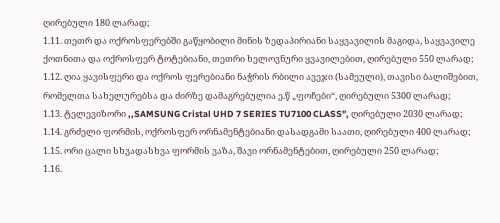ღირებული 180 ლარად;
1.11. თეთრ და ოქროსფერებში გაწყობილი მინის ზედაპირიანი საყვავილის მაგიდა, საყვავილე ქოთნითა და ოქროსფერ ტოტებიანი, თეთრი ხელოვნური ყვავილებით, ღირებული 550 ლარად;
1.12. ღია ყავისფერი და ოქროს ფერებიანი ნაჭრის რბილი ავეჯი (სამეული), თავისი ბალიშებით, რომელთა სახელურებსა და ძირზე დამაგრებულია ე.წ „ფოჩები“, ღირებული 5300 ლარად;
1.13. ტელევიზორი ,,SAMSUNG Cristal UHD 7 SERIES TU7100 CLASS", ღირებული 2030 ლარად;
1.14. გრძელი ფორმის, ოქროსფერ ორნამენტებიანი დასადგამი საათი, ღირებული 400 ლარად;
1.15. ორი ცალი სხვადასხვა ფორმის ვაზა, შავი ორნამენტებით, ღირებული 250 ლარად;
1.16.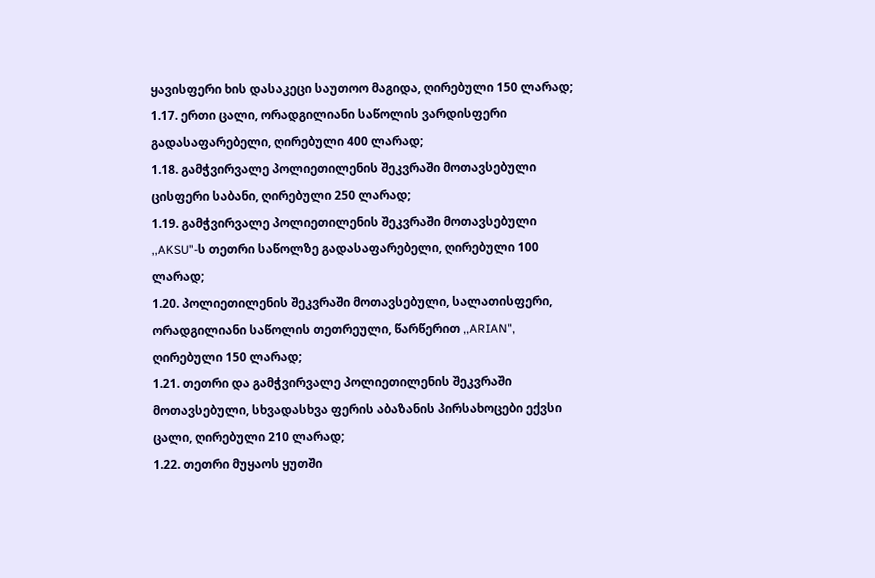ყავისფერი ხის დასაკეცი საუთოო მაგიდა, ღირებული 150 ლარად;
1.17. ერთი ცალი, ორადგილიანი საწოლის ვარდისფერი გადასაფარებელი, ღირებული 400 ლარად;
1.18. გამჭვირვალე პოლიეთილენის შეკვრაში მოთავსებული ცისფერი საბანი, ღირებული 250 ლარად;
1.19. გამჭვირვალე პოლიეთილენის შეკვრაში მოთავსებული ,,AKSU"-ს თეთრი საწოლზე გადასაფარებელი, ღირებული 100 ლარად;
1.20. პოლიეთილენის შეკვრაში მოთავსებული, სალათისფერი, ორადგილიანი საწოლის თეთრეული, წარწერით ,,ARIAN", ღირებული 150 ლარად;
1.21. თეთრი და გამჭვირვალე პოლიეთილენის შეკვრაში მოთავსებული, სხვადასხვა ფერის აბაზანის პირსახოცები ექვსი ცალი, ღირებული 210 ლარად;
1.22. თეთრი მუყაოს ყუთში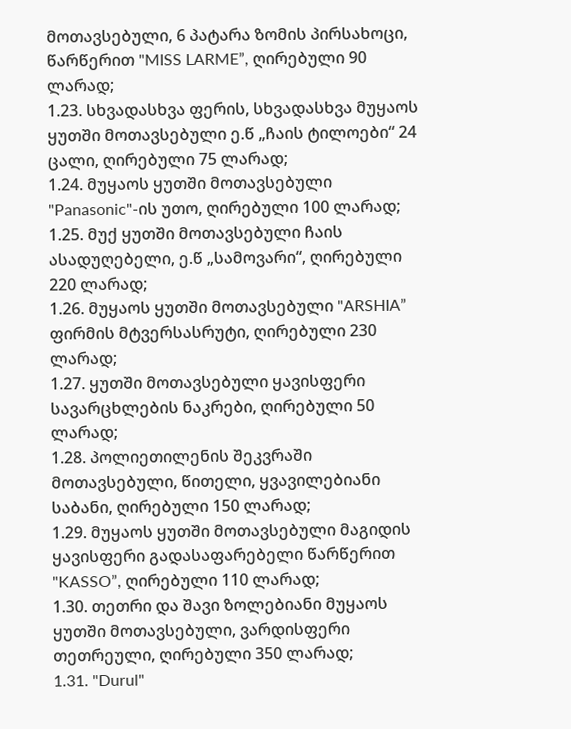მოთავსებული, 6 პატარა ზომის პირსახოცი, წარწერით "MISS LARME”, ღირებული 90 ლარად;
1.23. სხვადასხვა ფერის, სხვადასხვა მუყაოს ყუთში მოთავსებული ე.წ „ჩაის ტილოები“ 24 ცალი, ღირებული 75 ლარად;
1.24. მუყაოს ყუთში მოთავსებული "Panasonic"-ის უთო, ღირებული 100 ლარად;
1.25. მუქ ყუთში მოთავსებული ჩაის ასადუღებელი, ე.წ „სამოვარი“, ღირებული 220 ლარად;
1.26. მუყაოს ყუთში მოთავსებული "ARSHIA” ფირმის მტვერსასრუტი, ღირებული 230 ლარად;
1.27. ყუთში მოთავსებული ყავისფერი სავარცხლების ნაკრები, ღირებული 50 ლარად;
1.28. პოლიეთილენის შეკვრაში მოთავსებული, წითელი, ყვავილებიანი საბანი, ღირებული 150 ლარად;
1.29. მუყაოს ყუთში მოთავსებული მაგიდის ყავისფერი გადასაფარებელი წარწერით "KASSO”, ღირებული 110 ლარად;
1.30. თეთრი და შავი ზოლებიანი მუყაოს ყუთში მოთავსებული, ვარდისფერი თეთრეული, ღირებული 350 ლარად;
1.31. "Durul"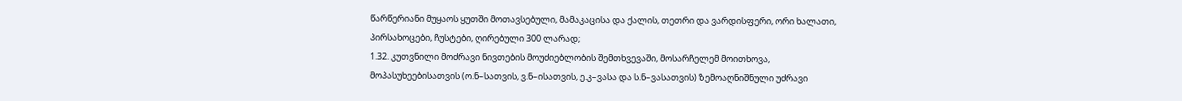წარწერიანი მუყაოს ყუთში მოთავსებული, მამაკაცისა და ქალის, თეთრი და ვარდისფერი, ორი ხალათი, პირსახოცები, ჩუსტები, ღირებული 300 ლარად;
1.32. კუთვნილი მოძრავი ნივთების მოუძიებლობის შემთხვევაში, მოსარჩელემ მოითხოვა, მოპასუხეებისათვის (ო.ნ–სათვის, ვ.ნ–ისათვის, ე.კ–ვასა და ს.ნ–ვასათვის) ზემოაღნიშნული უძრავი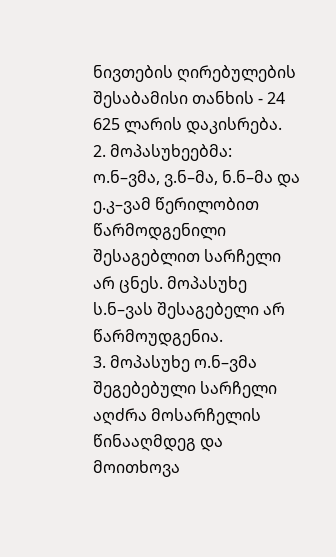ნივთების ღირებულების შესაბამისი თანხის - 24 625 ლარის დაკისრება.
2. მოპასუხეებმა: ო.ნ–ვმა, ვ.ნ–მა, ნ.ნ–მა და ე.კ–ვამ წერილობით წარმოდგენილი შესაგებლით სარჩელი არ ცნეს. მოპასუხე ს.ნ–ვას შესაგებელი არ წარმოუდგენია.
3. მოპასუხე ო.ნ–ვმა შეგებებული სარჩელი აღძრა მოსარჩელის წინააღმდეგ და მოითხოვა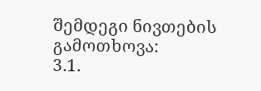შემდეგი ნივთების გამოთხოვა:
3.1.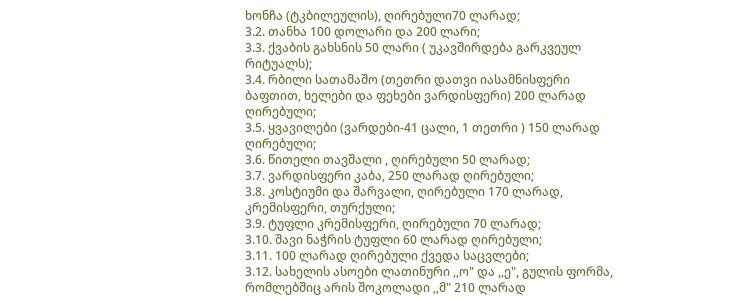ხონჩა (ტკბილეულის), ღირებული70 ლარად;
3.2. თანხა 100 დოლარი და 200 ლარი;
3.3. ქვაბის გახსნის 50 ლარი ( უკავშირდება გარკვეულ რიტუალს);
3.4. რბილი სათამაშო (თეთრი დათვი იასამნისფერი ბაფთით, ხელები და ფეხები ვარდისფერი) 200 ლარად ღირებული;
3.5. ყვავილები (ვარდები-41 ცალი, 1 თეთრი ) 150 ლარად ღირებული;
3.6. წითელი თავშალი , ღირებული 50 ლარად;
3.7. ვარდისფერი კაბა, 250 ლარად ღირებული;
3.8. კოსტიუმი და შარვალი, ღირებული 170 ლარად, კრემისფერი, თურქული;
3.9. ტუფლი კრემისფერი, ღირებული 70 ლარად;
3.10. შავი ნაჭრის ტუფლი 60 ლარად ღირებული;
3.11. 100 ლარად ღირებული ქვედა საცვლები;
3.12. სახელის ასოები ლათინური ,,ო" და ,,ე", გულის ფორმა, რომლებშიც არის შოკოლადი ,,მ" 210 ლარად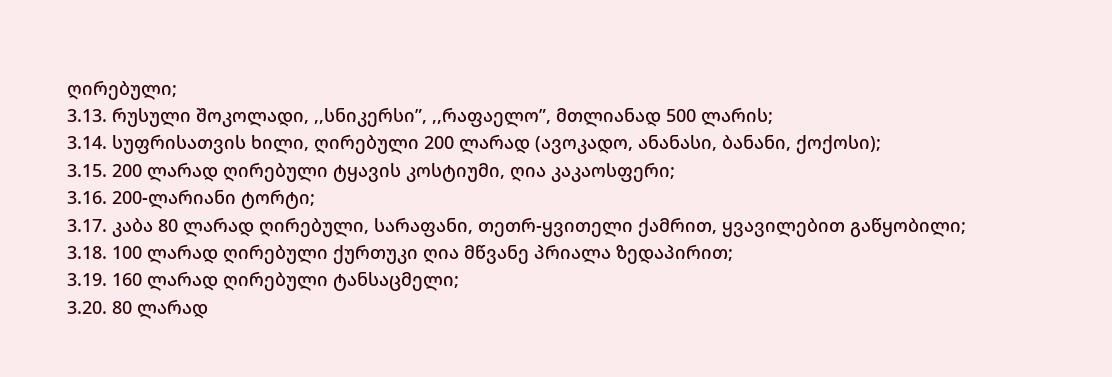ღირებული;
3.13. რუსული შოკოლადი, ,,სნიკერსი”, ,,რაფაელო”, მთლიანად 500 ლარის;
3.14. სუფრისათვის ხილი, ღირებული 200 ლარად (ავოკადო, ანანასი, ბანანი, ქოქოსი);
3.15. 200 ლარად ღირებული ტყავის კოსტიუმი, ღია კაკაოსფერი;
3.16. 200-ლარიანი ტორტი;
3.17. კაბა 80 ლარად ღირებული, სარაფანი, თეთრ-ყვითელი ქამრით, ყვავილებით გაწყობილი;
3.18. 100 ლარად ღირებული ქურთუკი ღია მწვანე პრიალა ზედაპირით;
3.19. 160 ლარად ღირებული ტანსაცმელი;
3.20. 80 ლარად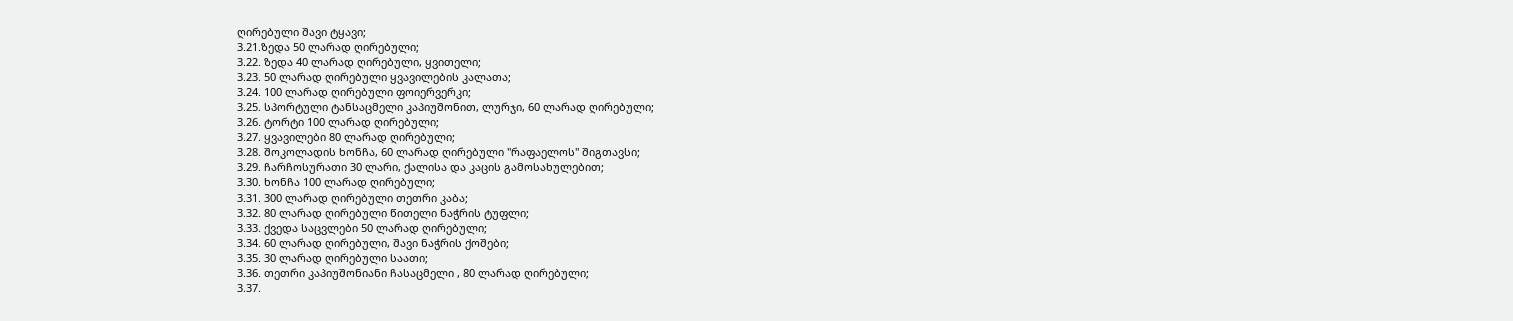ღირებული შავი ტყავი;
3.21.ზედა 50 ლარად ღირებული;
3.22. ზედა 40 ლარად ღირებული, ყვითელი;
3.23. 50 ლარად ღირებული ყვავილების კალათა;
3.24. 100 ლარად ღირებული ფოიერვერკი;
3.25. სპორტული ტანსაცმელი კაპიუშონით, ლურჯი, 60 ლარად ღირებული;
3.26. ტორტი 100 ლარად ღირებული;
3.27. ყვავილები 80 ლარად ღირებული;
3.28. შოკოლადის ხონჩა, 60 ლარად ღირებული "რაფაელოს" შიგთავსი;
3.29. ჩარჩოსურათი 30 ლარი, ქალისა და კაცის გამოსახულებით;
3.30. ხონჩა 100 ლარად ღირებული;
3.31. 300 ლარად ღირებული თეთრი კაბა;
3.32. 80 ლარად ღირებული წითელი ნაჭრის ტუფლი;
3.33. ქვედა საცვლები 50 ლარად ღირებული;
3.34. 60 ლარად ღირებული, შავი ნაჭრის ქოშები;
3.35. 30 ლარად ღირებული საათი;
3.36. თეთრი კაპიუშონიანი ჩასაცმელი , 80 ლარად ღირებული;
3.37.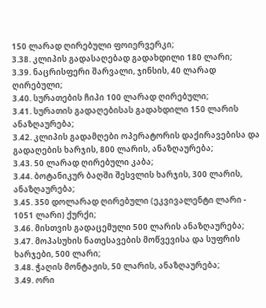150 ლარად ღირებული ფოიერვერკი;
3.38. კლიპის გადასაღებად გადახდილი 180 ლარი;
3.39. ნაცრისფერი შარვალი, ჯინსის, 40 ლარად ღირებული;
3.40. სურათების ჩიპი 100 ლარად ღირებული;
3.41. სურათის გადაღებისას გადახდილი 150 ლარის ანაზღაურება;
3.42. კლიპის გადამღები ოპერატორის დაქირავებისა და გადაღების ხარჯის, 800 ლარის, ანაზღაურება;
3.43. 50 ლარად ღირებული კაბა;
3.44. ბოტანიკურ ბაღში შესვლის ხარჯის, 300 ლარის, ანაზღაურება;
3.45. 350 დოლარად ღირებული (ეკვივალენტი ლარი - 1051 ლარი) ქურქი;
3.46. მისთვის გადაცემული 500 ლარის ანაზღაურება;
3.47. მოპასუხის ნათესავების მოწვევისა და სუფრის ხარჯები, 500 ლარი;
3.48. ჭაღის მონტაჟის, 50 ლარის, ანაზღაურება;
3.49. ორი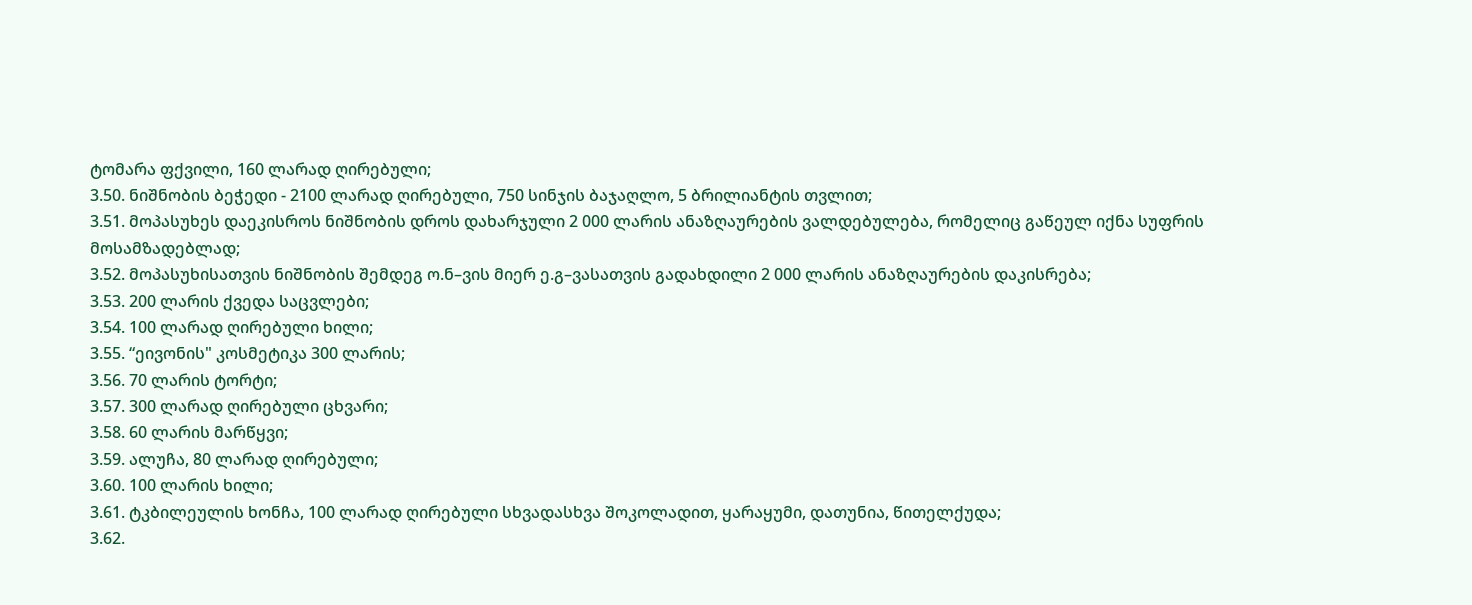ტომარა ფქვილი, 160 ლარად ღირებული;
3.50. ნიშნობის ბეჭედი - 2100 ლარად ღირებული, 750 სინჯის ბაჯაღლო, 5 ბრილიანტის თვლით;
3.51. მოპასუხეს დაეკისროს ნიშნობის დროს დახარჯული 2 000 ლარის ანაზღაურების ვალდებულება, რომელიც გაწეულ იქნა სუფრის მოსამზადებლად;
3.52. მოპასუხისათვის ნიშნობის შემდეგ ო.ნ–ვის მიერ ე.გ–ვასათვის გადახდილი 2 000 ლარის ანაზღაურების დაკისრება;
3.53. 200 ლარის ქვედა საცვლები;
3.54. 100 ლარად ღირებული ხილი;
3.55. “ეივონის" კოსმეტიკა 300 ლარის;
3.56. 70 ლარის ტორტი;
3.57. 300 ლარად ღირებული ცხვარი;
3.58. 60 ლარის მარწყვი;
3.59. ალუჩა, 80 ლარად ღირებული;
3.60. 100 ლარის ხილი;
3.61. ტკბილეულის ხონჩა, 100 ლარად ღირებული სხვადასხვა შოკოლადით, ყარაყუმი, დათუნია, წითელქუდა;
3.62.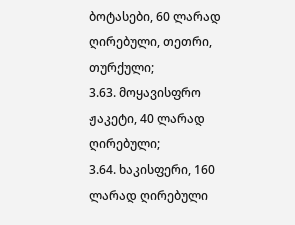ბოტასები, 60 ლარად ღირებული, თეთრი, თურქული;
3.63. მოყავისფრო ჟაკეტი, 40 ლარად ღირებული;
3.64. ხაკისფერი, 160 ლარად ღირებული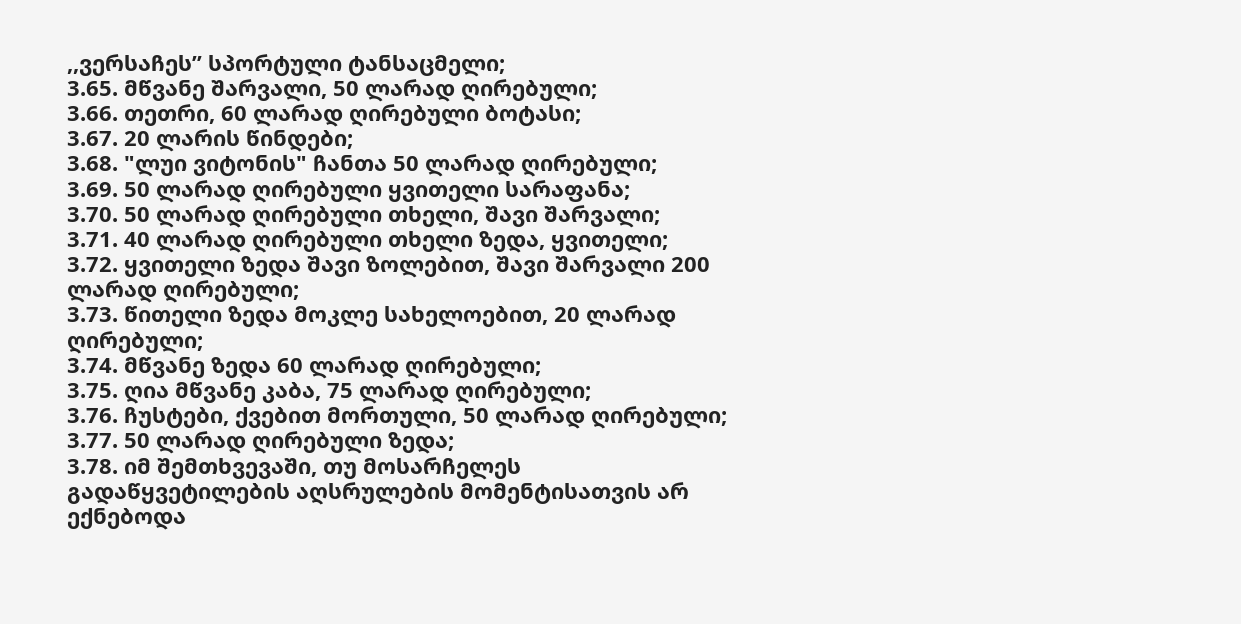,,ვერსაჩეს” სპორტული ტანსაცმელი;
3.65. მწვანე შარვალი, 50 ლარად ღირებული;
3.66. თეთრი, 60 ლარად ღირებული ბოტასი;
3.67. 20 ლარის წინდები;
3.68. "ლუი ვიტონის" ჩანთა 50 ლარად ღირებული;
3.69. 50 ლარად ღირებული ყვითელი სარაფანა;
3.70. 50 ლარად ღირებული თხელი, შავი შარვალი;
3.71. 40 ლარად ღირებული თხელი ზედა, ყვითელი;
3.72. ყვითელი ზედა შავი ზოლებით, შავი შარვალი 200 ლარად ღირებული;
3.73. წითელი ზედა მოკლე სახელოებით, 20 ლარად ღირებული;
3.74. მწვანე ზედა 60 ლარად ღირებული;
3.75. ღია მწვანე კაბა, 75 ლარად ღირებული;
3.76. ჩუსტები, ქვებით მორთული, 50 ლარად ღირებული;
3.77. 50 ლარად ღირებული ზედა;
3.78. იმ შემთხვევაში, თუ მოსარჩელეს გადაწყვეტილების აღსრულების მომენტისათვის არ ექნებოდა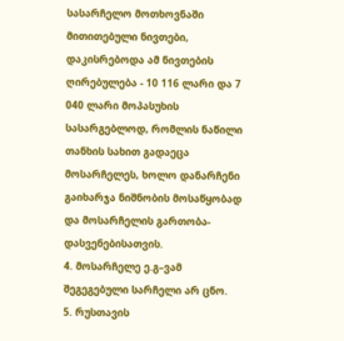სასარჩელო მოთხოვნაში მითითებული ნივთები, დაკისრებოდა ამ ნივთების ღირებულება - 10 116 ლარი და 7 040 ლარი მოპასუხის სასარგებლოდ, რომლის ნაწილი თანხის სახით გადაეცა მოსარჩელეს, ხოლო დანარჩენი გაიხარჯა ნიშნობის მოსაწყობად და მოსარჩელის გართობა-დასვენებისათვის.
4. მოსარჩელე ე.გ–ვამ შეგეგებული სარჩელი არ ცნო.
5. რუსთავის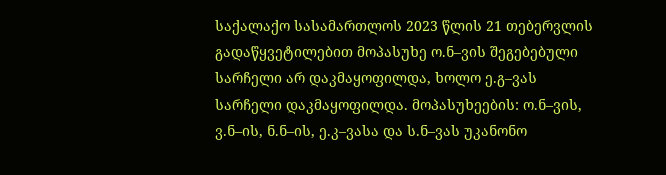საქალაქო სასამართლოს 2023 წლის 21 თებერვლის გადაწყვეტილებით მოპასუხე ო.ნ–ვის შეგებებული სარჩელი არ დაკმაყოფილდა, ხოლო ე.გ–ვას სარჩელი დაკმაყოფილდა. მოპასუხეების: ო.ნ–ვის, ვ.ნ–ის, ნ.ნ–ის, ე.კ–ვასა და ს.ნ–ვას უკანონო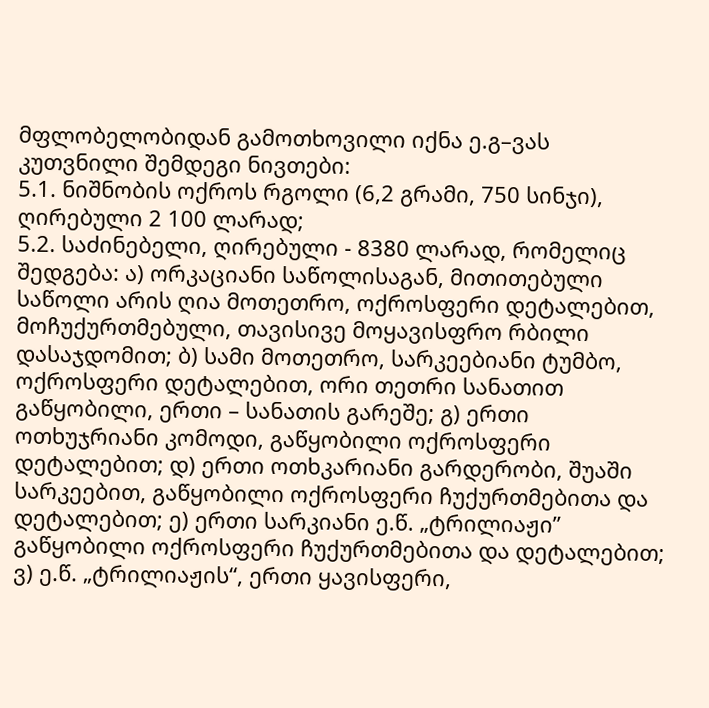მფლობელობიდან გამოთხოვილი იქნა ე.გ–ვას კუთვნილი შემდეგი ნივთები:
5.1. ნიშნობის ოქროს რგოლი (6,2 გრამი, 750 სინჯი), ღირებული 2 100 ლარად;
5.2. საძინებელი, ღირებული - 8380 ლარად, რომელიც შედგება: ა) ორკაციანი საწოლისაგან, მითითებული საწოლი არის ღია მოთეთრო, ოქროსფერი დეტალებით, მოჩუქურთმებული, თავისივე მოყავისფრო რბილი დასაჯდომით; ბ) სამი მოთეთრო, სარკეებიანი ტუმბო, ოქროსფერი დეტალებით, ორი თეთრი სანათით გაწყობილი, ერთი – სანათის გარეშე; გ) ერთი ოთხუჯრიანი კომოდი, გაწყობილი ოქროსფერი დეტალებით; დ) ერთი ოთხკარიანი გარდერობი, შუაში სარკეებით, გაწყობილი ოქროსფერი ჩუქურთმებითა და დეტალებით; ე) ერთი სარკიანი ე.წ. „ტრილიაჟი” გაწყობილი ოქროსფერი ჩუქურთმებითა და დეტალებით; ვ) ე.წ. „ტრილიაჟის“, ერთი ყავისფერი,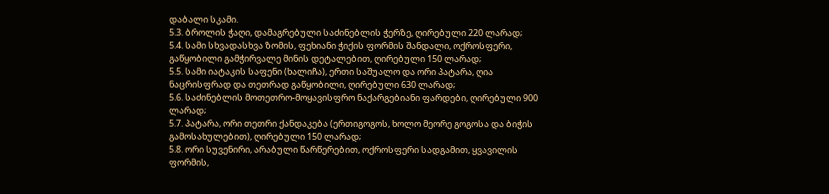დაბალი სკამი.
5.3. ბროლის ჭაღი, დამაგრებული საძინებლის ჭერზე, ღირებული 220 ლარად;
5.4. სამი სხვადასხვა ზომის, ფეხიანი ჭიქის ფორმის შანდალი, ოქროსფერი, გაწყობილი გამჭირვალე მინის დეტალებით, ღირებული 150 ლარად;
5.5. სამი იატაკის საფენი (ხალიჩა), ერთი საშუალო და ორი პატარა, ღია ნაცრისფრად და თეთრად გაწყობილი, ღირებული 630 ლარად;
5.6. საძინებლის მოთეთრო-მოყავისფრო ნაქარგებიანი ფარდები, ღირებული 900 ლარად;
5.7. პატარა, ორი თეთრი ქანდაკება (ერთიგოგოს, ხოლო მეორე გოგოსა და ბიჭის გამოსახულებით), ღირებული 150 ლარად;
5.8. ორი სუვენირი, არაბული წარწერებით, ოქროსფერი სადგამით, ყვავილის ფორმის,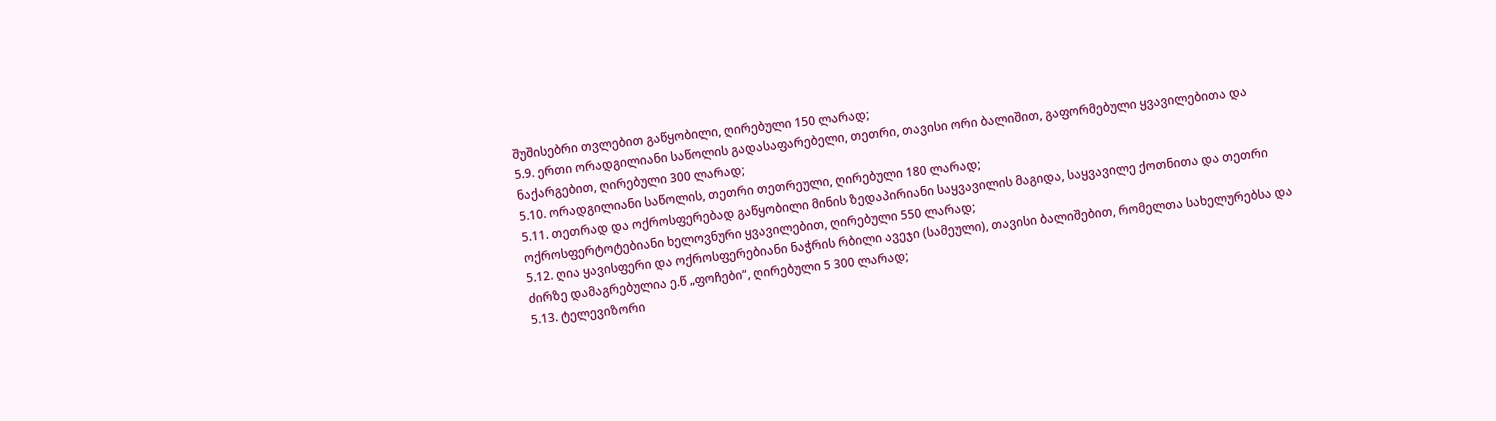შუშისებრი თვლებით გაწყობილი, ღირებული 150 ლარად;
5.9. ერთი ორადგილიანი საწოლის გადასაფარებელი, თეთრი, თავისი ორი ბალიშით, გაფორმებული ყვავილებითა და ნაქარგებით, ღირებული 300 ლარად;
5.10. ორადგილიანი საწოლის, თეთრი თეთრეული, ღირებული 180 ლარად;
5.11. თეთრად და ოქროსფერებად გაწყობილი მინის ზედაპირიანი საყვავილის მაგიდა, საყვავილე ქოთნითა და თეთრი ოქროსფერტოტებიანი ხელოვნური ყვავილებით, ღირებული 550 ლარად;
5.12. ღია ყავისფერი და ოქროსფერებიანი ნაჭრის რბილი ავეჯი (სამეული), თავისი ბალიშებით, რომელთა სახელურებსა და ძირზე დამაგრებულია ე.წ „ფოჩები“, ღირებული 5 300 ლარად;
5.13. ტელევიზორი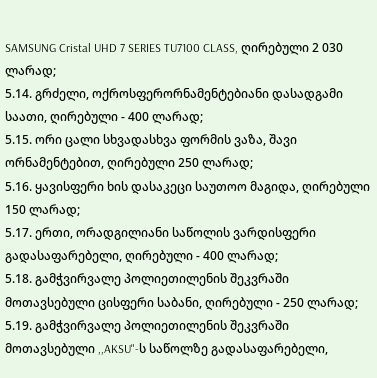SAMSUNG Cristal UHD 7 SERIES TU7100 CLASS, ღირებული 2 030 ლარად;
5.14. გრძელი, ოქროსფერორნამენტებიანი დასადგამი საათი, ღირებული - 400 ლარად;
5.15. ორი ცალი სხვადასხვა ფორმის ვაზა, შავი ორნამენტებით, ღირებული 250 ლარად;
5.16. ყავისფერი ხის დასაკეცი საუთოო მაგიდა, ღირებული 150 ლარად;
5.17. ერთი, ორადგილიანი საწოლის ვარდისფერი გადასაფარებელი, ღირებული - 400 ლარად;
5.18. გამჭვირვალე პოლიეთილენის შეკვრაში მოთავსებული ცისფერი საბანი, ღირებული - 250 ლარად;
5.19. გამჭვირვალე პოლიეთილენის შეკვრაში მოთავსებული ,,AKSU"-ს საწოლზე გადასაფარებელი,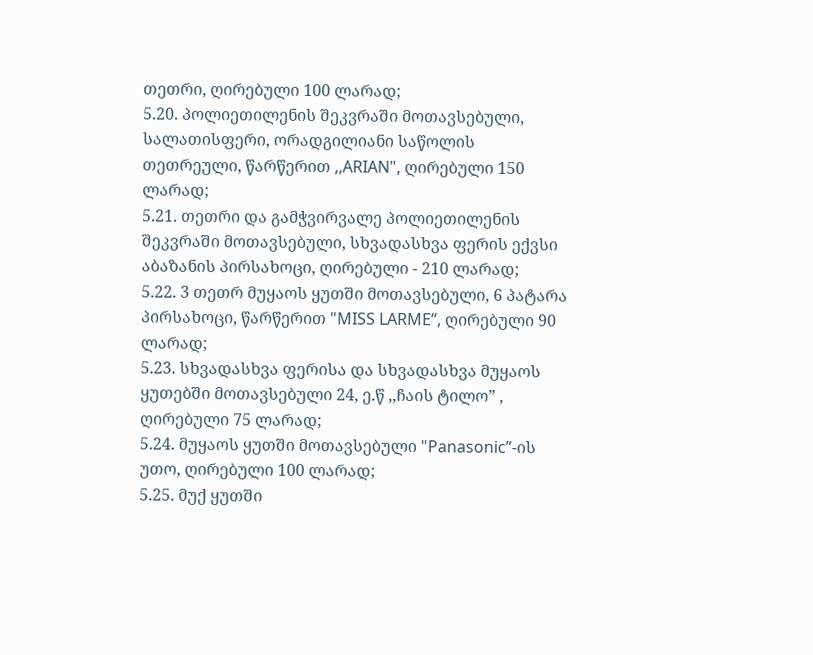თეთრი, ღირებული 100 ლარად;
5.20. პოლიეთილენის შეკვრაში მოთავსებული, სალათისფერი, ორადგილიანი საწოლის თეთრეული, წარწერით ,,ARIAN", ღირებული 150 ლარად;
5.21. თეთრი და გამჭვირვალე პოლიეთილენის შეკვრაში მოთავსებული, სხვადასხვა ფერის ექვსი აბაზანის პირსახოცი, ღირებული - 210 ლარად;
5.22. 3 თეთრ მუყაოს ყუთში მოთავსებული, 6 პატარა პირსახოცი, წარწერით "MISS LARME”, ღირებული 90 ლარად;
5.23. სხვადასხვა ფერისა და სხვადასხვა მუყაოს ყუთებში მოთავსებული 24, ე.წ ,,ჩაის ტილო” , ღირებული 75 ლარად;
5.24. მუყაოს ყუთში მოთავსებული "Panasonic”-ის უთო, ღირებული 100 ლარად;
5.25. მუქ ყუთში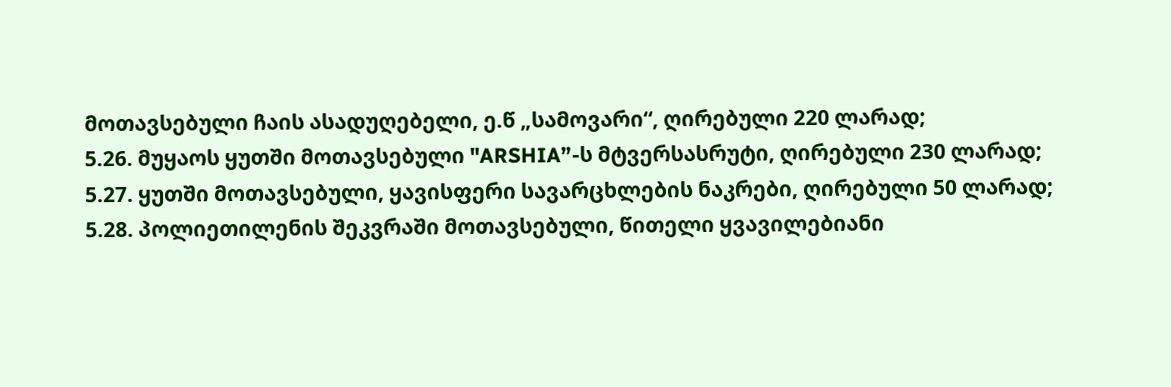მოთავსებული ჩაის ასადუღებელი, ე.წ „სამოვარი“, ღირებული 220 ლარად;
5.26. მუყაოს ყუთში მოთავსებული "ARSHIA”-ს მტვერსასრუტი, ღირებული 230 ლარად;
5.27. ყუთში მოთავსებული, ყავისფერი სავარცხლების ნაკრები, ღირებული 50 ლარად;
5.28. პოლიეთილენის შეკვრაში მოთავსებული, წითელი ყვავილებიანი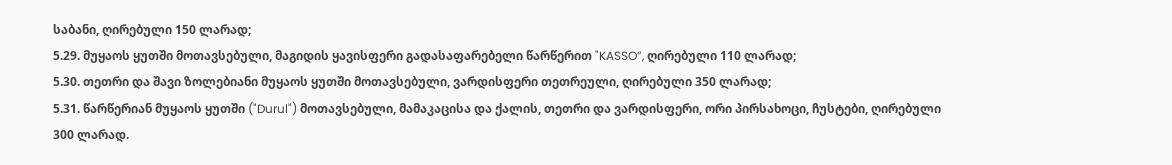საბანი, ღირებული 150 ლარად;
5.29. მუყაოს ყუთში მოთავსებული, მაგიდის ყავისფერი გადასაფარებელი წარწერით "KASSO”, ღირებული 110 ლარად;
5.30. თეთრი და შავი ზოლებიანი მუყაოს ყუთში მოთავსებული, ვარდისფერი თეთრეული, ღირებული 350 ლარად;
5.31. წარწერიან მუყაოს ყუთში ("Durul") მოთავსებული, მამაკაცისა და ქალის, თეთრი და ვარდისფერი, ორი პირსახოცი, ჩუსტები, ღირებული 300 ლარად.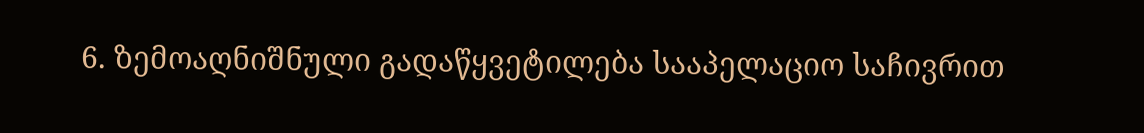6. ზემოაღნიშნული გადაწყვეტილება სააპელაციო საჩივრით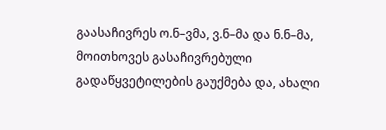გაასაჩივრეს ო.ნ–ვმა, ვ.ნ–მა და ნ.ნ–მა, მოითხოვეს გასაჩივრებული გადაწყვეტილების გაუქმება და, ახალი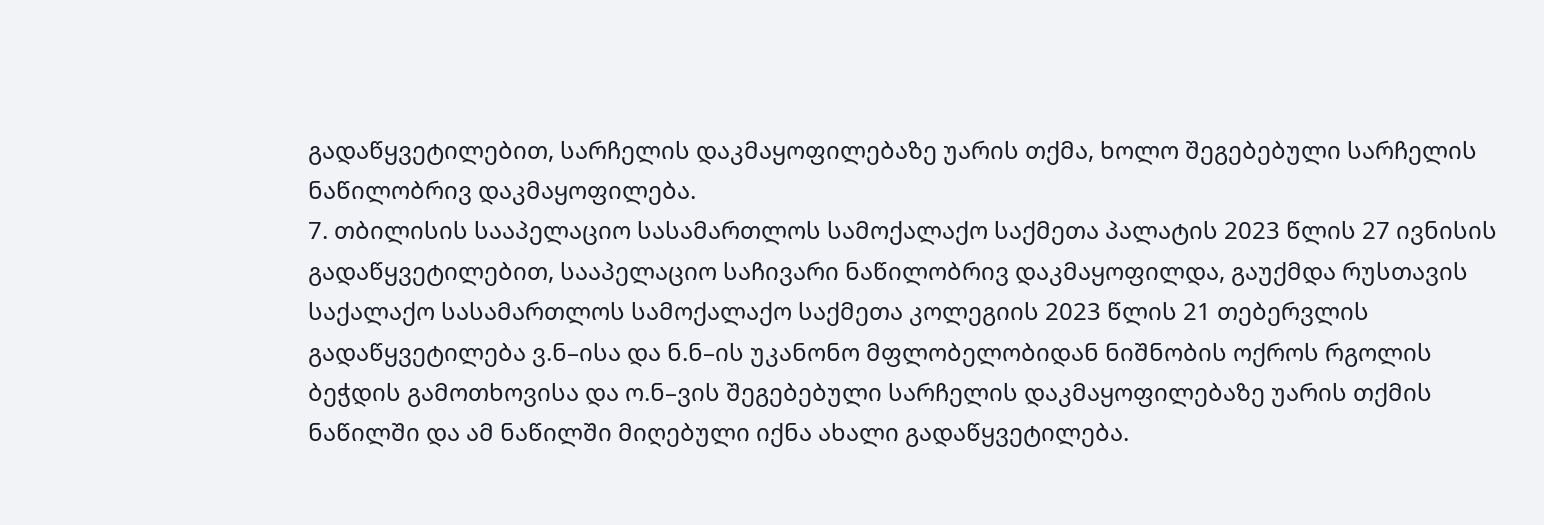გადაწყვეტილებით, სარჩელის დაკმაყოფილებაზე უარის თქმა, ხოლო შეგებებული სარჩელის ნაწილობრივ დაკმაყოფილება.
7. თბილისის სააპელაციო სასამართლოს სამოქალაქო საქმეთა პალატის 2023 წლის 27 ივნისის გადაწყვეტილებით, სააპელაციო საჩივარი ნაწილობრივ დაკმაყოფილდა, გაუქმდა რუსთავის საქალაქო სასამართლოს სამოქალაქო საქმეთა კოლეგიის 2023 წლის 21 თებერვლის გადაწყვეტილება ვ.ნ–ისა და ნ.ნ–ის უკანონო მფლობელობიდან ნიშნობის ოქროს რგოლის ბეჭდის გამოთხოვისა და ო.ნ–ვის შეგებებული სარჩელის დაკმაყოფილებაზე უარის თქმის ნაწილში და ამ ნაწილში მიღებული იქნა ახალი გადაწყვეტილება.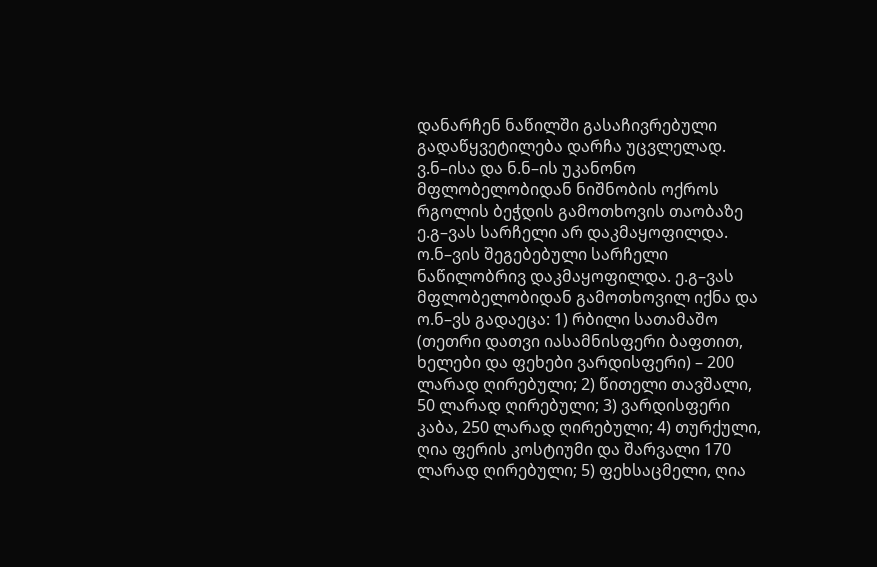დანარჩენ ნაწილში გასაჩივრებული გადაწყვეტილება დარჩა უცვლელად. ვ.ნ–ისა და ნ.ნ–ის უკანონო მფლობელობიდან ნიშნობის ოქროს რგოლის ბეჭდის გამოთხოვის თაობაზე ე.გ–ვას სარჩელი არ დაკმაყოფილდა. ო.ნ–ვის შეგებებული სარჩელი ნაწილობრივ დაკმაყოფილდა. ე.გ–ვას მფლობელობიდან გამოთხოვილ იქნა და ო.ნ–ვს გადაეცა: 1) რბილი სათამაშო (თეთრი დათვი იასამნისფერი ბაფთით, ხელები და ფეხები ვარდისფერი) – 200 ლარად ღირებული; 2) წითელი თავშალი, 50 ლარად ღირებული; 3) ვარდისფერი კაბა, 250 ლარად ღირებული; 4) თურქული, ღია ფერის კოსტიუმი და შარვალი 170 ლარად ღირებული; 5) ფეხსაცმელი, ღია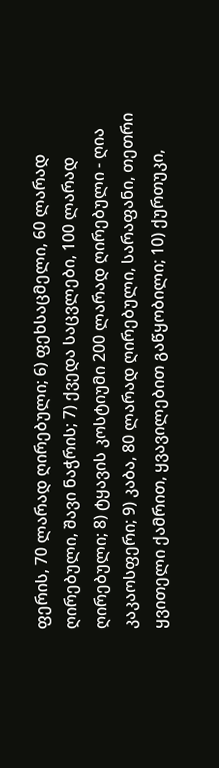ფერის, 70 ლარად ღირებული; 6) ფეხსაცმელი, 60 ლარად ღირებული, შავი ნაჭრის; 7) ქვედა საცვლები, 100 ლარად ღირებული; 8) ტყავის კოსტიუმი 200 ლარად ღირებული - ღია კაკაოსფერი; 9) კაბა, 80 ლარად ღირებული, სარაფანი, თეთრი ყვითელი ქამრით, ყვავილებით გაწყობილი; 10) ქურთუკი,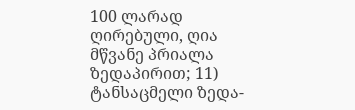100 ლარად ღირებული, ღია მწვანე პრიალა ზედაპირით; 11) ტანსაცმელი ზედა-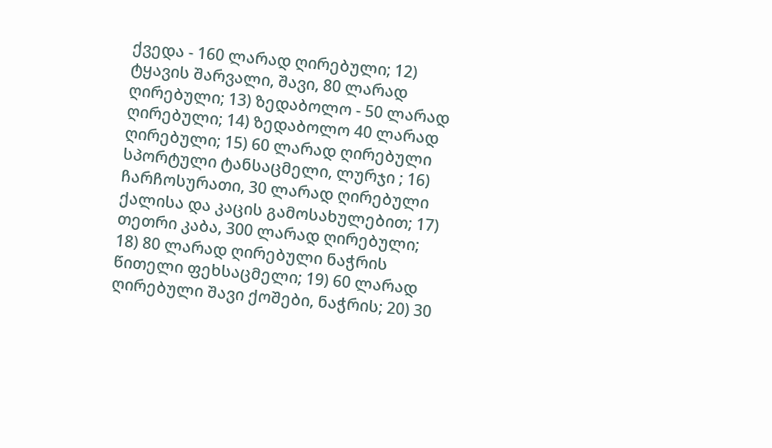ქვედა - 160 ლარად ღირებული; 12) ტყავის შარვალი, შავი, 80 ლარად ღირებული; 13) ზედაბოლო - 50 ლარად ღირებული; 14) ზედაბოლო 40 ლარად ღირებული; 15) 60 ლარად ღირებული სპორტული ტანსაცმელი, ლურჯი ; 16) ჩარჩოსურათი, 30 ლარად ღირებული ქალისა და კაცის გამოსახულებით; 17) თეთრი კაბა, 300 ლარად ღირებული; 18) 80 ლარად ღირებული ნაჭრის წითელი ფეხსაცმელი; 19) 60 ლარად ღირებული შავი ქოშები, ნაჭრის; 20) 30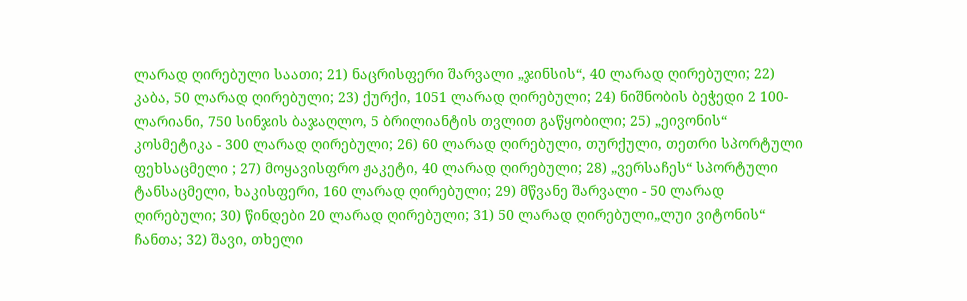ლარად ღირებული საათი; 21) ნაცრისფერი შარვალი „ჯინსის“, 40 ლარად ღირებული; 22) კაბა, 50 ლარად ღირებული; 23) ქურქი, 1051 ლარად ღირებული; 24) ნიშნობის ბეჭედი 2 100-ლარიანი, 750 სინჯის ბაჯაღლო, 5 ბრილიანტის თვლით გაწყობილი; 25) „ეივონის“ კოსმეტიკა - 300 ლარად ღირებული; 26) 60 ლარად ღირებული, თურქული, თეთრი სპორტული ფეხსაცმელი ; 27) მოყავისფრო ჟაკეტი, 40 ლარად ღირებული; 28) „ვერსაჩეს“ სპორტული ტანსაცმელი, ხაკისფერი, 160 ლარად ღირებული; 29) მწვანე შარვალი - 50 ლარად ღირებული; 30) წინდები 20 ლარად ღირებული; 31) 50 ლარად ღირებული„ლუი ვიტონის“ ჩანთა; 32) შავი, თხელი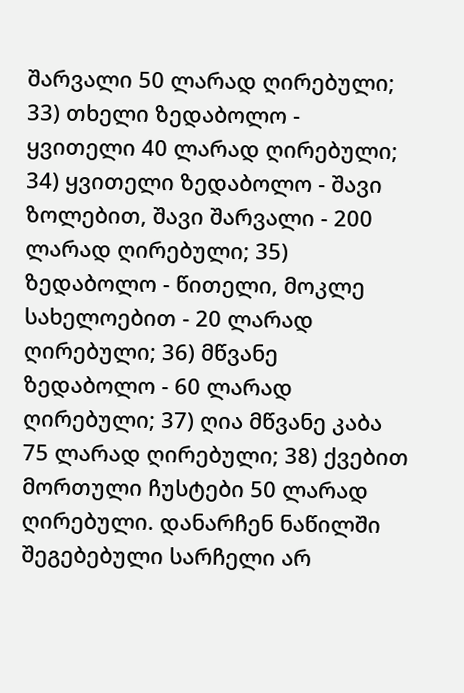შარვალი 50 ლარად ღირებული; 33) თხელი ზედაბოლო - ყვითელი 40 ლარად ღირებული; 34) ყვითელი ზედაბოლო - შავი ზოლებით, შავი შარვალი - 200 ლარად ღირებული; 35) ზედაბოლო - წითელი, მოკლე სახელოებით - 20 ლარად ღირებული; 36) მწვანე ზედაბოლო - 60 ლარად ღირებული; 37) ღია მწვანე კაბა 75 ლარად ღირებული; 38) ქვებით მორთული ჩუსტები 50 ლარად ღირებული. დანარჩენ ნაწილში შეგებებული სარჩელი არ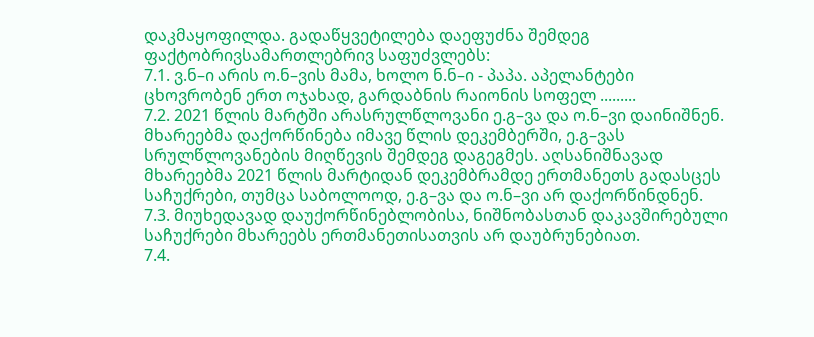დაკმაყოფილდა. გადაწყვეტილება დაეფუძნა შემდეგ ფაქტობრივსამართლებრივ საფუძვლებს:
7.1. ვ.ნ–ი არის ო.ნ–ვის მამა, ხოლო ნ.ნ–ი - პაპა. აპელანტები ცხოვრობენ ერთ ოჯახად, გარდაბნის რაიონის სოფელ .........
7.2. 2021 წლის მარტში არასრულწლოვანი ე.გ–ვა და ო.ნ–ვი დაინიშნენ. მხარეებმა დაქორწინება იმავე წლის დეკემბერში, ე.გ–ვას სრულწლოვანების მიღწევის შემდეგ დაგეგმეს. აღსანიშნავად მხარეებმა 2021 წლის მარტიდან დეკემბრამდე ერთმანეთს გადასცეს საჩუქრები, თუმცა საბოლოოდ, ე.გ–ვა და ო.ნ–ვი არ დაქორწინდნენ.
7.3. მიუხედავად დაუქორწინებლობისა, ნიშნობასთან დაკავშირებული საჩუქრები მხარეებს ერთმანეთისათვის არ დაუბრუნებიათ.
7.4.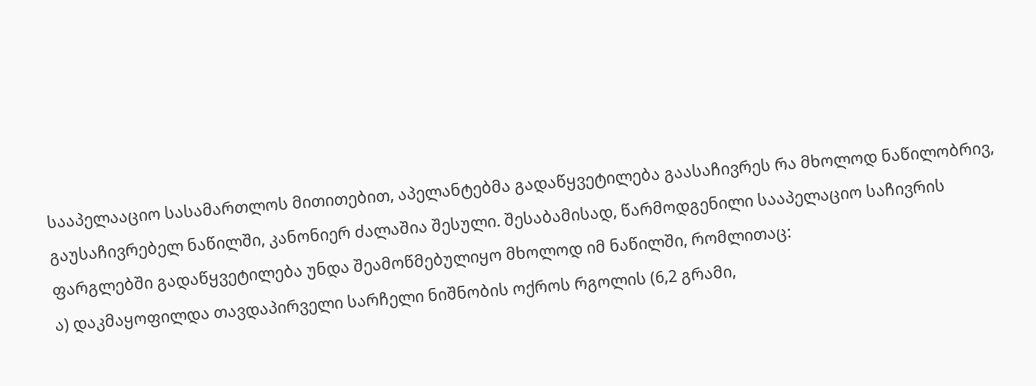სააპელააციო სასამართლოს მითითებით, აპელანტებმა გადაწყვეტილება გაასაჩივრეს რა მხოლოდ ნაწილობრივ, გაუსაჩივრებელ ნაწილში, კანონიერ ძალაშია შესული. შესაბამისად, წარმოდგენილი სააპელაციო საჩივრის ფარგლებში გადაწყვეტილება უნდა შეამოწმებულიყო მხოლოდ იმ ნაწილში, რომლითაც:
ა) დაკმაყოფილდა თავდაპირველი სარჩელი ნიშნობის ოქროს რგოლის (6,2 გრამი,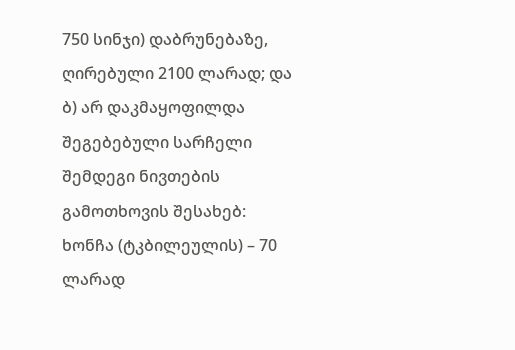750 სინჯი) დაბრუნებაზე, ღირებული 2100 ლარად; და ბ) არ დაკმაყოფილდა შეგებებული სარჩელი შემდეგი ნივთების გამოთხოვის შესახებ: ხონჩა (ტკბილეულის) – 70 ლარად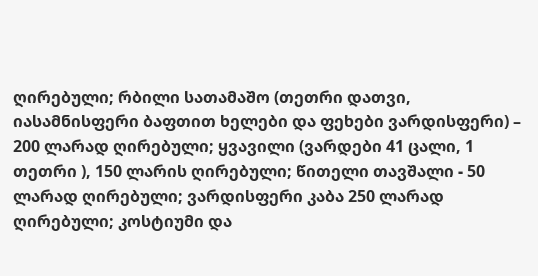ღირებული; რბილი სათამაშო (თეთრი დათვი, იასამნისფერი ბაფთით ხელები და ფეხები ვარდისფერი) – 200 ლარად ღირებული; ყვავილი (ვარდები 41 ცალი, 1 თეთრი ), 150 ლარის ღირებული; წითელი თავშალი - 50 ლარად ღირებული; ვარდისფერი კაბა 250 ლარად ღირებული; კოსტიუმი და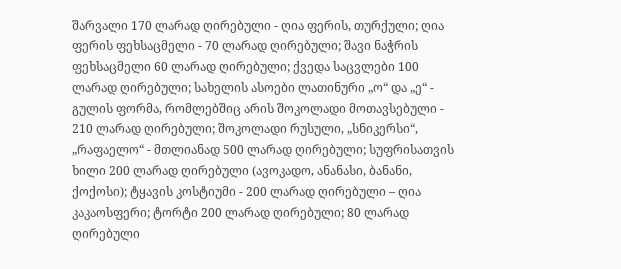შარვალი 170 ლარად ღირებული - ღია ფერის, თურქული; ღია ფერის ფეხსაცმელი - 70 ლარად ღირებული; შავი ნაჭრის ფეხსაცმელი 60 ლარად ღირებული; ქვედა საცვლები 100 ლარად ღირებული; სახელის ასოები ლათინური „ო“ და „ე“ - გულის ფორმა, რომლებშიც არის შოკოლადი მოთავსებული - 210 ლარად ღირებული; შოკოლადი რუსული, „სნიკერსი“, „რაფაელო“ - მთლიანად 500 ლარად ღირებული; სუფრისათვის ხილი 200 ლარად ღირებული (ავოკადო, ანანასი, ბანანი, ქოქოსი); ტყავის კოსტიუმი - 200 ლარად ღირებული – ღია კაკაოსფერი; ტორტი 200 ლარად ღირებული; 80 ლარად ღირებული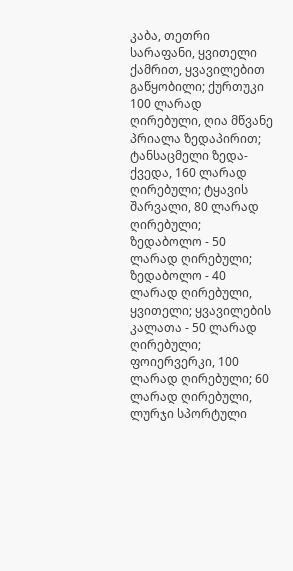კაბა, თეთრი სარაფანი, ყვითელი ქამრით, ყვავილებით გაწყობილი; ქურთუკი 100 ლარად ღირებული, ღია მწვანე პრიალა ზედაპირით; ტანსაცმელი ზედა-ქვედა, 160 ლარად ღირებული; ტყავის შარვალი, 80 ლარად ღირებული; ზედაბოლო - 50 ლარად ღირებული; ზედაბოლო - 40 ლარად ღირებული, ყვითელი; ყვავილების კალათა - 50 ლარად ღირებული; ფოიერვერკი, 100 ლარად ღირებული; 60 ლარად ღირებული, ლურჯი სპორტული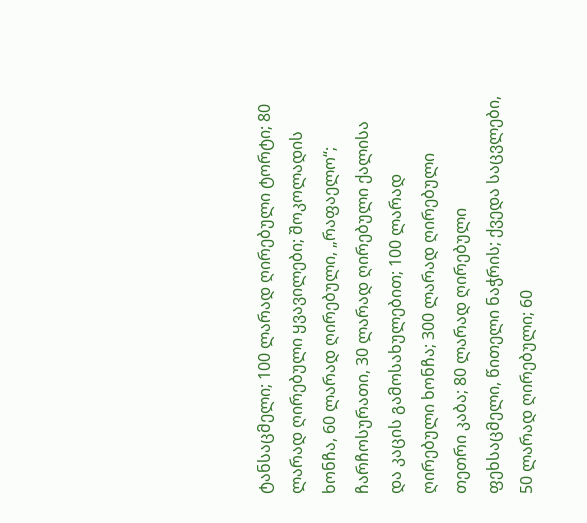ტანსაცმელი; 100 ლარად ღირებული ტორტი; 80 ლარად ღირებული ყვავილები; შოკოლადის ხონჩა, 60 ლარად ღირებული, „რაფაელო“; ჩარჩოსურათი, 30 ლარად ღირებული ქალისა და კაცის გამოსახულებით; 100 ლარად ღირებული ხონჩა; 300 ლარად ღირებული თეთრი კაბა; 80 ლარად ღირებული ფეხსაცმელი, წითელი ნაჭრის; ქვედა საცვლები, 50 ლარად ღირებული; 60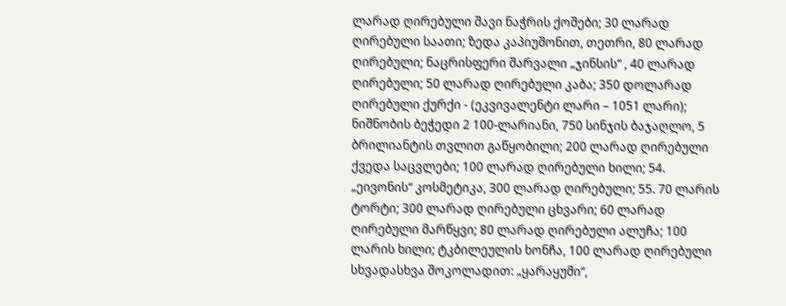ლარად ღირებული შავი ნაჭრის ქოშები; 30 ლარად ღირებული საათი; ზედა კაპიუშონით, თეთრი, 80 ლარად ღირებული; ნაცრისფერი შარვალი „ჯინსის“ , 40 ლარად ღირებული; 50 ლარად ღირებული კაბა; 350 დოლარად ღირებული ქურქი - (ეკვივალენტი ლარი – 1051 ლარი); ნიშნობის ბეჭედი 2 100-ლარიანი, 750 სინჯის ბაჯაღლო, 5 ბრილიანტის თვლით გაწყობილი; 200 ლარად ღირებული ქვედა საცვლები; 100 ლარად ღირებული ხილი; 54. „ეივონის“ კოსმეტიკა, 300 ლარად ღირებული; 55. 70 ლარის ტორტი; 300 ლარად ღირებული ცხვარი; 60 ლარად ღირებული მარწყვი; 80 ლარად ღირებული ალუჩა; 100 ლარის ხილი; ტკბილეულის ხონჩა, 100 ლარად ღირებული სხვადასხვა შოკოლადით: „ყარაყუმი“,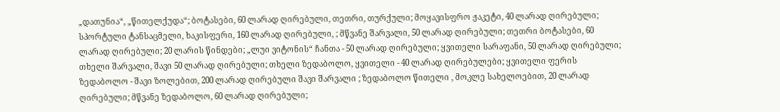„დათუნია“, „წითელქუდა“; ბოტასები, 60 ლარად ღირებული, თეთრი, თურქული; მოყავისფრო ჟაკეტი, 40 ლარად ღირებული; სპორტული ტანსაცმელი, ხაკისფერი, 160 ლარად ღირებული, ; მწვანე შარვალი, 50 ლარად ღირებული; თეთრი ბოტასები, 60 ლარად ღირებული; 20 ლარის წინდები; „ლუი ვიტონის“ ჩანთა - 50 ლარად ღირებული; ყვითელი სარაფანი, 50 ლარად ღირებული; თხელი შარვალი, შავი 50 ლარად ღირებული; თხელი ზედაბოლო, ყვითელი - 40 ლარად ღირებულები; ყვითელი ფერის ზედაბოლო - შავი ზოლებით, 200 ლარად ღირებული შავი შარვალი ; ზედაბოლო წითელი , მოკლე სახელოებით, 20 ლარად ღირებული; მწვანე ზედაბოლო, 60 ლარად ღირებული;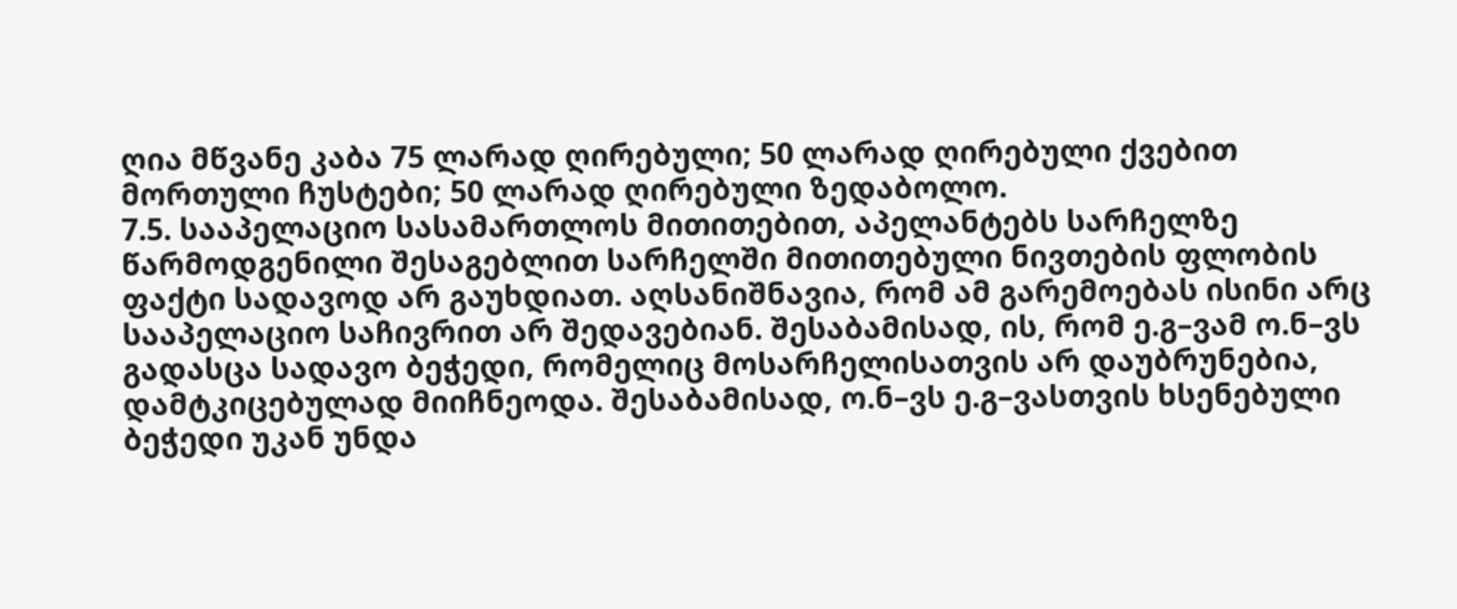ღია მწვანე კაბა 75 ლარად ღირებული; 50 ლარად ღირებული ქვებით მორთული ჩუსტები; 50 ლარად ღირებული ზედაბოლო.
7.5. სააპელაციო სასამართლოს მითითებით, აპელანტებს სარჩელზე წარმოდგენილი შესაგებლით სარჩელში მითითებული ნივთების ფლობის ფაქტი სადავოდ არ გაუხდიათ. აღსანიშნავია, რომ ამ გარემოებას ისინი არც სააპელაციო საჩივრით არ შედავებიან. შესაბამისად, ის, რომ ე.გ–ვამ ო.ნ–ვს გადასცა სადავო ბეჭედი, რომელიც მოსარჩელისათვის არ დაუბრუნებია, დამტკიცებულად მიიჩნეოდა. შესაბამისად, ო.ნ–ვს ე.გ–ვასთვის ხსენებული ბეჭედი უკან უნდა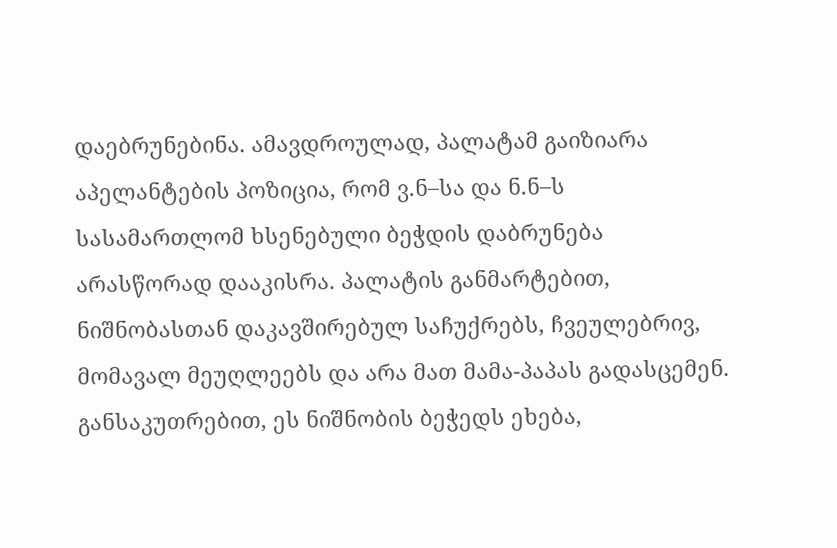დაებრუნებინა. ამავდროულად, პალატამ გაიზიარა აპელანტების პოზიცია, რომ ვ.ნ–სა და ნ.ნ–ს სასამართლომ ხსენებული ბეჭდის დაბრუნება არასწორად დააკისრა. პალატის განმარტებით, ნიშნობასთან დაკავშირებულ საჩუქრებს, ჩვეულებრივ, მომავალ მეუღლეებს და არა მათ მამა-პაპას გადასცემენ. განსაკუთრებით, ეს ნიშნობის ბეჭედს ეხება,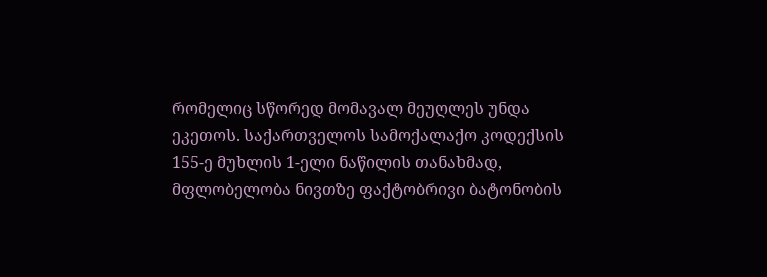რომელიც სწორედ მომავალ მეუღლეს უნდა ეკეთოს. საქართველოს სამოქალაქო კოდექსის 155-ე მუხლის 1-ელი ნაწილის თანახმად, მფლობელობა ნივთზე ფაქტობრივი ბატონობის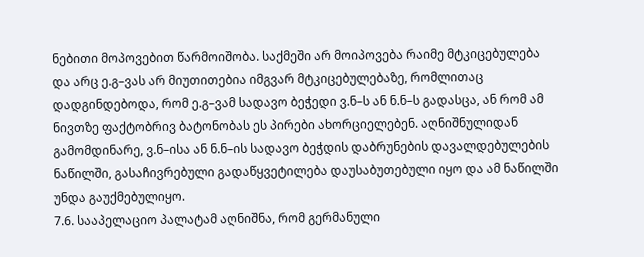ნებითი მოპოვებით წარმოიშობა. საქმეში არ მოიპოვება რაიმე მტკიცებულება და არც ე.გ–ვას არ მიუთითებია იმგვარ მტკიცებულებაზე, რომლითაც დადგინდებოდა, რომ ე.გ–ვამ სადავო ბეჭედი ვ.ნ–ს ან ნ.ნ–ს გადასცა, ან რომ ამ ნივთზე ფაქტობრივ ბატონობას ეს პირები ახორციელებენ. აღნიშნულიდან გამომდინარე, ვ.ნ–ისა ან ნ.ნ–ის სადავო ბეჭდის დაბრუნების დავალდებულების ნაწილში, გასაჩივრებული გადაწყვეტილება დაუსაბუთებული იყო და ამ ნაწილში უნდა გაუქმებულიყო.
7.6. სააპელაციო პალატამ აღნიშნა, რომ გერმანული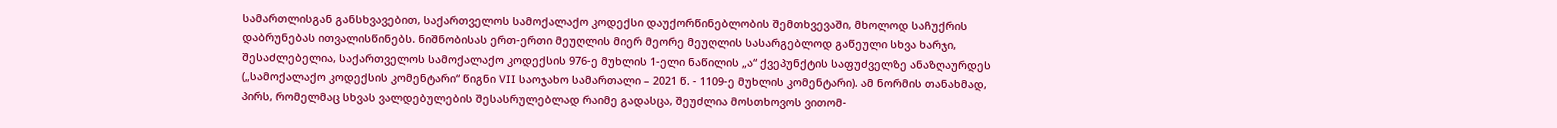სამართლისგან განსხვავებით, საქართველოს სამოქალაქო კოდექსი დაუქორწინებლობის შემთხვევაში, მხოლოდ საჩუქრის დაბრუნებას ითვალისწინებს. ნიშნობისას ერთ-ერთი მეუღლის მიერ მეორე მეუღლის სასარგებლოდ გაწეული სხვა ხარჯი, შესაძლებელია, საქართველოს სამოქალაქო კოდექსის 976-ე მუხლის 1-ელი ნაწილის „ა“ ქვეპუნქტის საფუძველზე ანაზღაურდეს („სამოქალაქო კოდექსის კომენტარი“ წიგნი VII საოჯახო სამართალი – 2021 წ. - 1109-ე მუხლის კომენტარი). ამ ნორმის თანახმად, პირს, რომელმაც სხვას ვალდებულების შესასრულებლად რაიმე გადასცა, შეუძლია მოსთხოვოს ვითომ-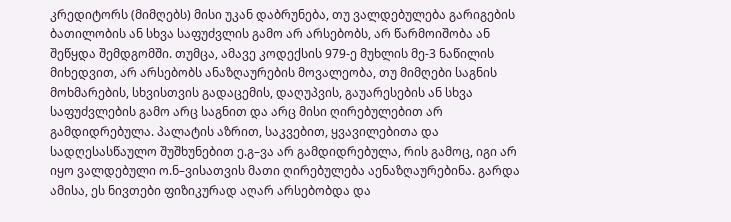კრედიტორს (მიმღებს) მისი უკან დაბრუნება, თუ ვალდებულება გარიგების ბათილობის ან სხვა საფუძვლის გამო არ არსებობს, არ წარმოიშობა ან შეწყდა შემდგომში. თუმცა, ამავე კოდექსის 979-ე მუხლის მე-3 ნაწილის მიხედვით, არ არსებობს ანაზღაურების მოვალეობა, თუ მიმღები საგნის მოხმარების, სხვისთვის გადაცემის, დაღუპვის, გაუარესების ან სხვა საფუძვლების გამო არც საგნით და არც მისი ღირებულებით არ გამდიდრებულა. პალატის აზრით, საკვებით, ყვავილებითა და სადღესასწაულო შუშხუნებით ე.გ–ვა არ გამდიდრებულა, რის გამოც, იგი არ იყო ვალდებული ო.ნ–ვისათვის მათი ღირებულება აენაზღაურებინა. გარდა ამისა, ეს ნივთები ფიზიკურად აღარ არსებობდა და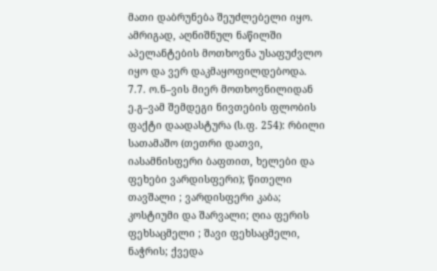მათი დაბრუნება შეუძლებელი იყო. ამრიგად, აღნიშნულ ნაწილში აპელანტების მოთხოვნა უსაფუძვლო იყო და ვერ დაკმაყოფილდებოდა.
7.7. ო.ნ–ვის მიერ მოთხოვნილიდან ე.გ–ვამ შემდეგი ნივთების ფლობის ფაქტი დაადასტურა (ს.ფ. 254): რბილი სათამაშო (თეთრი დათვი, იასამნისფერი ბაფთით, ხელები და ფეხები ვარდისფერი); წითელი თავშალი ; ვარდისფერი კაბა; კოსტიუმი და შარვალი; ღია ფერის ფეხსაცმელი ; შავი ფეხსაცმელი, ნაჭრის; ქვედა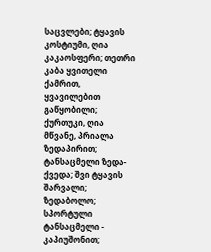საცვლები; ტყავის კოსტიუმი, ღია კაკაოსფერი; თეთრი კაბა ყვითელი ქამრით, ყვავილებით გაწყობილი; ქურთუკი, ღია მწვანე, პრიალა ზედაპირით; ტანსაცმელი ზედა-ქვედა; შვი ტყავის შარვალი; ზედაბოლო; სპორტული ტანსაცმელი - კაპიუშონით;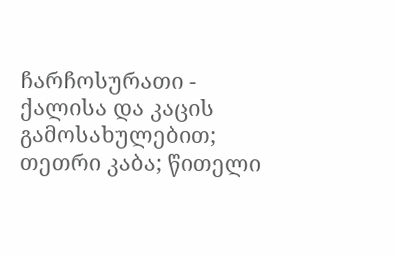ჩარჩოსურათი - ქალისა და კაცის გამოსახულებით; თეთრი კაბა; წითელი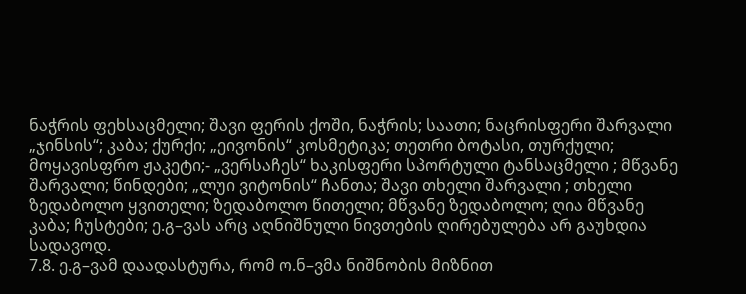ნაჭრის ფეხსაცმელი; შავი ფერის ქოში, ნაჭრის; საათი; ნაცრისფერი შარვალი „ჯინსის“; კაბა; ქურქი; „ეივონის“ კოსმეტიკა; თეთრი ბოტასი, თურქული; მოყავისფრო ჟაკეტი;- „ვერსაჩეს“ ხაკისფერი სპორტული ტანსაცმელი ; მწვანე შარვალი; წინდები; „ლუი ვიტონის“ ჩანთა; შავი თხელი შარვალი ; თხელი ზედაბოლო ყვითელი; ზედაბოლო წითელი; მწვანე ზედაბოლო; ღია მწვანე კაბა; ჩუსტები; ე.გ–ვას არც აღნიშნული ნივთების ღირებულება არ გაუხდია სადავოდ.
7.8. ე.გ–ვამ დაადასტურა, რომ ო.ნ–ვმა ნიშნობის მიზნით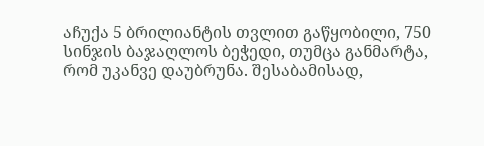აჩუქა 5 ბრილიანტის თვლით გაწყობილი, 750 სინჯის ბაჯაღლოს ბეჭედი, თუმცა განმარტა, რომ უკანვე დაუბრუნა. შესაბამისად,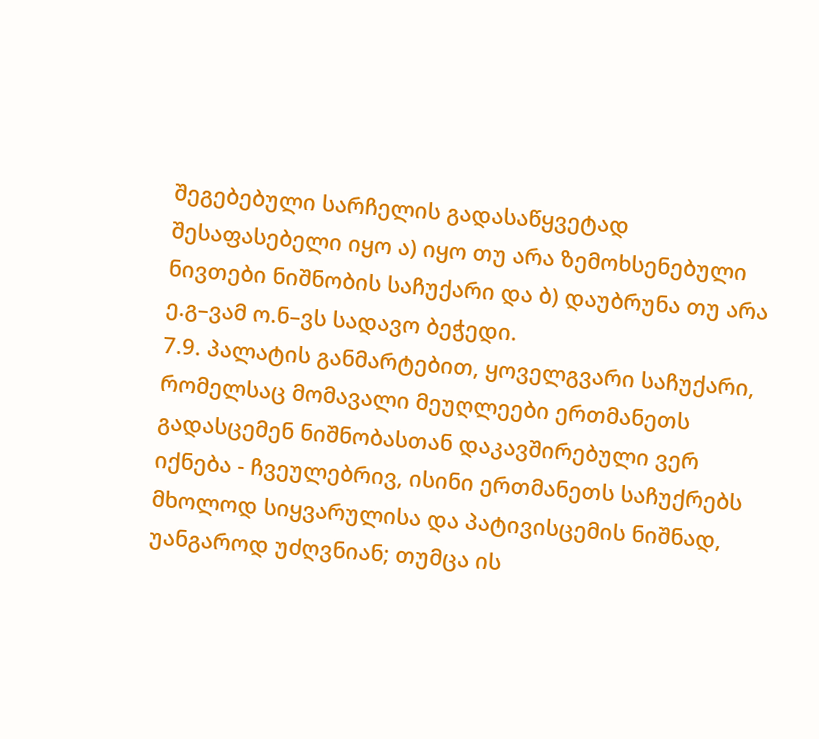შეგებებული სარჩელის გადასაწყვეტად შესაფასებელი იყო ა) იყო თუ არა ზემოხსენებული ნივთები ნიშნობის საჩუქარი და ბ) დაუბრუნა თუ არა ე.გ–ვამ ო.ნ–ვს სადავო ბეჭედი.
7.9. პალატის განმარტებით, ყოველგვარი საჩუქარი, რომელსაც მომავალი მეუღლეები ერთმანეთს გადასცემენ ნიშნობასთან დაკავშირებული ვერ იქნება - ჩვეულებრივ, ისინი ერთმანეთს საჩუქრებს მხოლოდ სიყვარულისა და პატივისცემის ნიშნად, უანგაროდ უძღვნიან; თუმცა ის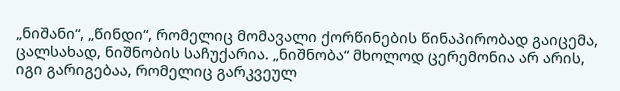„ნიშანი“, „წინდი“, რომელიც მომავალი ქორწინების წინაპირობად გაიცემა, ცალსახად, ნიშნობის საჩუქარია. „ნიშნობა“ მხოლოდ ცერემონია არ არის, იგი გარიგებაა, რომელიც გარკვეულ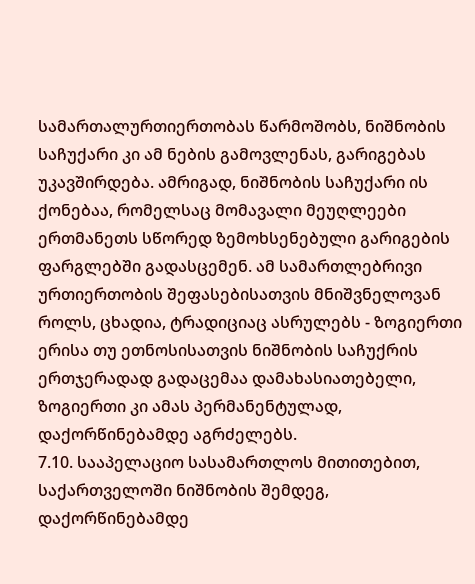სამართალურთიერთობას წარმოშობს, ნიშნობის საჩუქარი კი ამ ნების გამოვლენას, გარიგებას უკავშირდება. ამრიგად, ნიშნობის საჩუქარი ის ქონებაა, რომელსაც მომავალი მეუღლეები ერთმანეთს სწორედ ზემოხსენებული გარიგების ფარგლებში გადასცემენ. ამ სამართლებრივი ურთიერთობის შეფასებისათვის მნიშვნელოვან როლს, ცხადია, ტრადიციაც ასრულებს - ზოგიერთი ერისა თუ ეთნოსისათვის ნიშნობის საჩუქრის ერთჯერადად გადაცემაა დამახასიათებელი, ზოგიერთი კი ამას პერმანენტულად, დაქორწინებამდე აგრძელებს.
7.10. სააპელაციო სასამართლოს მითითებით, საქართველოში ნიშნობის შემდეგ, დაქორწინებამდე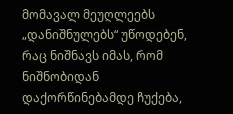მომავალ მეუღლეებს „დანიშნულებს“ უწოდებენ, რაც ნიშნავს იმას, რომ ნიშნობიდან დაქორწინებამდე ჩუქება,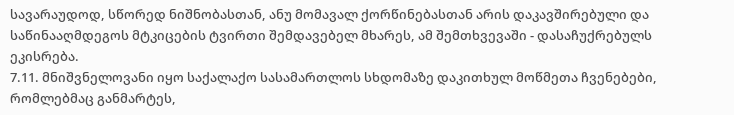სავარაუდოდ, სწორედ ნიშნობასთან, ანუ მომავალ ქორწინებასთან არის დაკავშირებული და საწინააღმდეგოს მტკიცების ტვირთი შემდავებელ მხარეს, ამ შემთხვევაში - დასაჩუქრებულს ეკისრება.
7.11. მნიშვნელოვანი იყო საქალაქო სასამართლოს სხდომაზე დაკითხულ მოწმეთა ჩვენებები, რომლებმაც განმარტეს,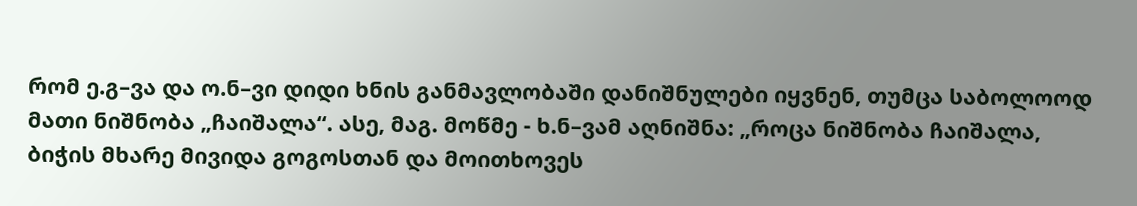რომ ე.გ–ვა და ო.ნ–ვი დიდი ხნის განმავლობაში დანიშნულები იყვნენ, თუმცა საბოლოოდ მათი ნიშნობა „ჩაიშალა“. ასე, მაგ. მოწმე - ხ.ნ–ვამ აღნიშნა: „როცა ნიშნობა ჩაიშალა, ბიჭის მხარე მივიდა გოგოსთან და მოითხოვეს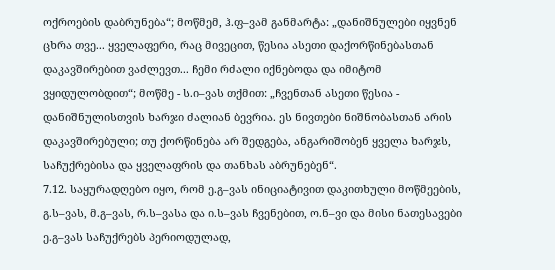ოქროების დაბრუნება“; მოწმემ, ჰ.ფ–ვამ განმარტა: „დანიშნულები იყვნენ ცხრა თვე... ყველაფერი, რაც მივეცით, წესია ასეთი დაქორწინებასთან დაკავშირებით ვაძლევთ... ჩემი რძალი იქნებოდა და იმიტომ ვყიდულობდით“; მოწმე - ს.ი–ვას თქმით: „ჩვენთან ასეთი წესია - დანიშნულისთვის ხარჯი ძალიან ბევრია. ეს ნივთები ნიშნობასთან არის დაკავშირებული; თუ ქორწინება არ შედგება, ანგარიშობენ ყველა ხარჯს, საჩუქრებისა და ყველაფრის და თანხას აბრუნებენ“.
7.12. საყურადღებო იყო, რომ ე.გ–ვას ინიციატივით დაკითხული მოწმეების, გ.ს–ვას, მ.გ–ვას, რ.ს–ვასა და ი.ს–ვას ჩვენებით, ო.ნ–ვი და მისი ნათესავები ე.გ–ვას საჩუქრებს პერიოდულად,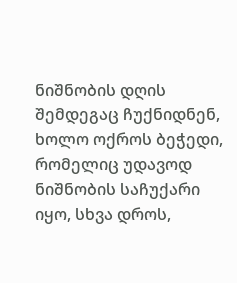ნიშნობის დღის შემდეგაც ჩუქნიდნენ, ხოლო ოქროს ბეჭედი, რომელიც უდავოდ ნიშნობის საჩუქარი იყო, სხვა დროს,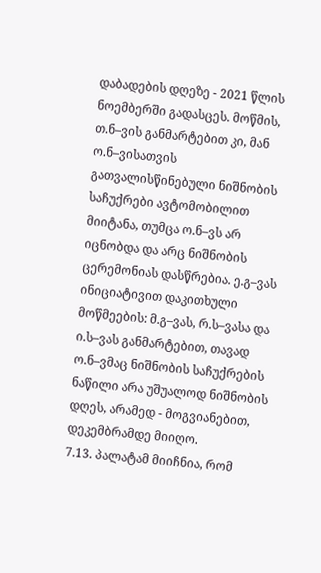დაბადების დღეზე - 2021 წლის ნოემბერში გადასცეს. მოწმის, თ.ნ–ვის განმარტებით კი, მან ო.ნ–ვისათვის გათვალისწინებული ნიშნობის საჩუქრები ავტომობილით მიიტანა, თუმცა ო.ნ–ვს არ იცნობდა და არც ნიშნობის ცერემონიას დასწრებია. ე.გ–ვას ინიციატივით დაკითხული მოწმეების: მ.გ–ვას, რ.ს–ვასა და ი.ს–ვას განმარტებით, თავად ო.ნ–ვმაც ნიშნობის საჩუქრების ნაწილი არა უშუალოდ ნიშნობის დღეს, არამედ - მოგვიანებით, დეკემბრამდე მიიღო.
7.13. პალატამ მიიჩნია, რომ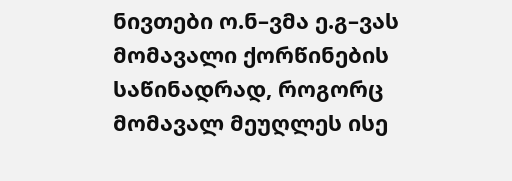ნივთები ო.ნ–ვმა ე.გ–ვას მომავალი ქორწინების საწინადრად, როგორც მომავალ მეუღლეს ისე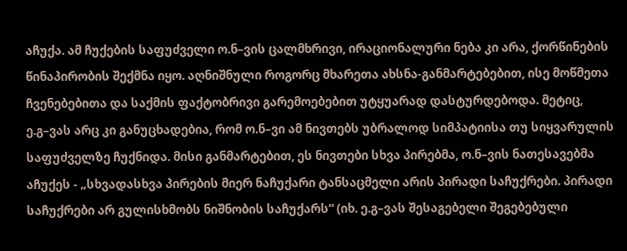აჩუქა. ამ ჩუქების საფუძველი ო.ნ–ვის ცალმხრივი, ირაციონალური ნება კი არა, ქორწინების წინაპირობის შექმნა იყო. აღნიშნული როგორც მხარეთა ახსნა-განმარტებებით, ისე მოწმეთა ჩვენებებითა და საქმის ფაქტობრივი გარემოებებით უტყუარად დასტურდებოდა. მეტიც, ე.გ–ვას არც კი განუცხადებია, რომ ო.ნ–ვი ამ ნივთებს უბრალოდ სიმპატიისა თუ სიყვარულის საფუძველზე ჩუქნიდა. მისი განმარტებით, ეს ნივთები სხვა პირებმა, ო.ნ–ვის ნათესავებმა აჩუქეს - „სხვადასხვა პირების მიერ ნაჩუქარი ტანსაცმელი არის პირადი საჩუქრები. პირადი საჩუქრები არ გულისხმობს ნიშნობის საჩუქარს“ (იხ. ე.გ–ვას შესაგებელი შეგებებული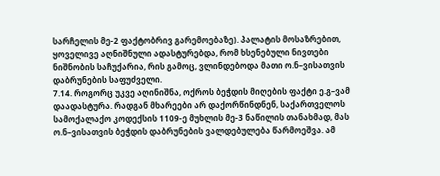სარჩელის მე-2 ფაქტობრივ გარემოებაზე). პალატის მოსაზრებით, ყოველივე აღნიშნული ადასტურებდა, რომ ხსენებული ნივთები ნიშნობის საჩუქარია, რის გამოც, ვლინდებოდა მათი ო.ნ–ვისათვის დაბრუნების საფუძველი.
7.14. როგორც უკვე აღინიშნა, ოქროს ბეჭდის მიღების ფაქტი ე.გ–ვამ დაადასტურა. რადგან მხარეები არ დაქორწინდნენ, საქართველოს სამოქალაქო კოდექსის 1109-ე მუხლის მე-3 ნაწილის თანახმად, მას ო.ნ–ვისათვის ბეჭდის დაბრუნების ვალდებულება წარმოეშვა. ამ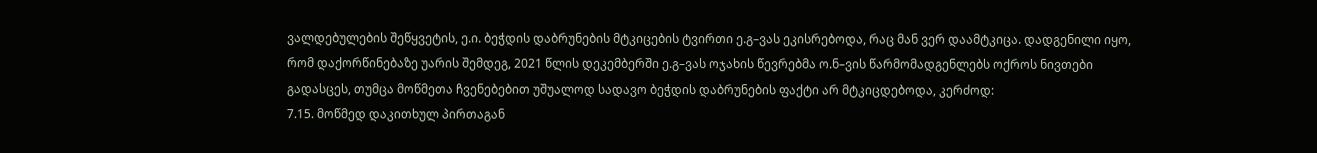ვალდებულების შეწყვეტის, ე.ი. ბეჭდის დაბრუნების მტკიცების ტვირთი ე.გ–ვას ეკისრებოდა, რაც მან ვერ დაამტკიცა. დადგენილი იყო, რომ დაქორწინებაზე უარის შემდეგ, 2021 წლის დეკემბერში ე.გ–ვას ოჯახის წევრებმა ო.ნ–ვის წარმომადგენლებს ოქროს ნივთები გადასცეს, თუმცა მოწმეთა ჩვენებებით უშუალოდ სადავო ბეჭდის დაბრუნების ფაქტი არ მტკიცდებოდა, კერძოდ:
7.15. მოწმედ დაკითხულ პირთაგან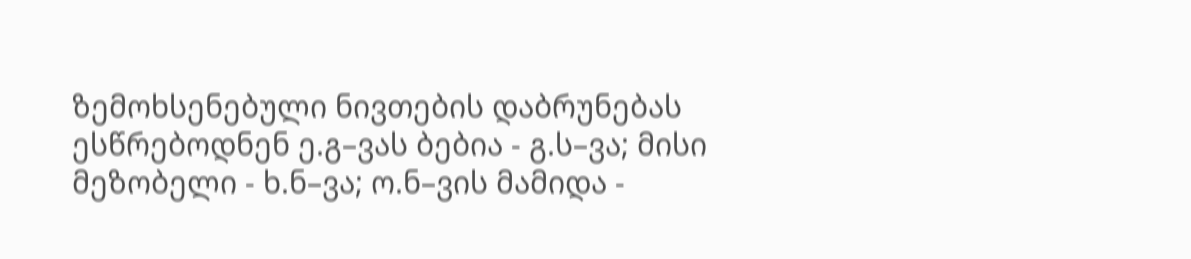ზემოხსენებული ნივთების დაბრუნებას ესწრებოდნენ ე.გ–ვას ბებია - გ.ს–ვა; მისი მეზობელი - ხ.ნ–ვა; ო.ნ–ვის მამიდა -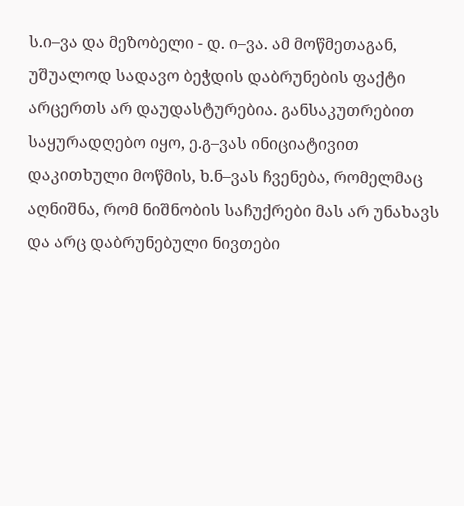ს.ი–ვა და მეზობელი - დ. ი–ვა. ამ მოწმეთაგან, უშუალოდ სადავო ბეჭდის დაბრუნების ფაქტი არცერთს არ დაუდასტურებია. განსაკუთრებით საყურადღებო იყო, ე.გ–ვას ინიციატივით დაკითხული მოწმის, ხ.ნ–ვას ჩვენება, რომელმაც აღნიშნა, რომ ნიშნობის საჩუქრები მას არ უნახავს და არც დაბრუნებული ნივთები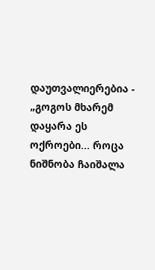დაუთვალიერებია - „გოგოს მხარემ დაყარა ეს ოქროები... როცა ნიშნობა ჩაიშალა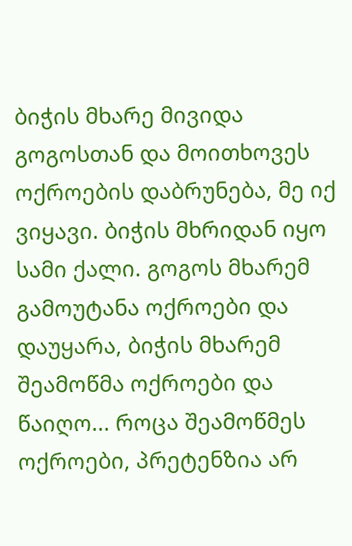ბიჭის მხარე მივიდა გოგოსთან და მოითხოვეს ოქროების დაბრუნება, მე იქ ვიყავი. ბიჭის მხრიდან იყო სამი ქალი. გოგოს მხარემ გამოუტანა ოქროები და დაუყარა, ბიჭის მხარემ შეამოწმა ოქროები და წაიღო... როცა შეამოწმეს ოქროები, პრეტენზია არ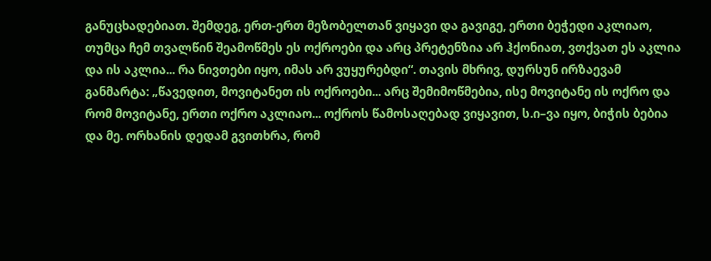განუცხადებიათ. შემდეგ, ერთ-ერთ მეზობელთან ვიყავი და გავიგე, ერთი ბეჭედი აკლიაო, თუმცა ჩემ თვალწინ შეამოწმეს ეს ოქროები და არც პრეტენზია არ ჰქონიათ, ვთქვათ ეს აკლია და ის აკლია... რა ნივთები იყო, იმას არ ვუყურებდი“. თავის მხრივ, დურსუნ ირზაევამ განმარტა: „წავედით, მოვიტანეთ ის ოქროები... არც შემიმოწმებია, ისე მოვიტანე ის ოქრო და რომ მოვიტანე, ერთი ოქრო აკლიაო... ოქროს წამოსაღებად ვიყავით, ს.ი–ვა იყო, ბიჭის ბებია და მე. ორხანის დედამ გვითხრა, რომ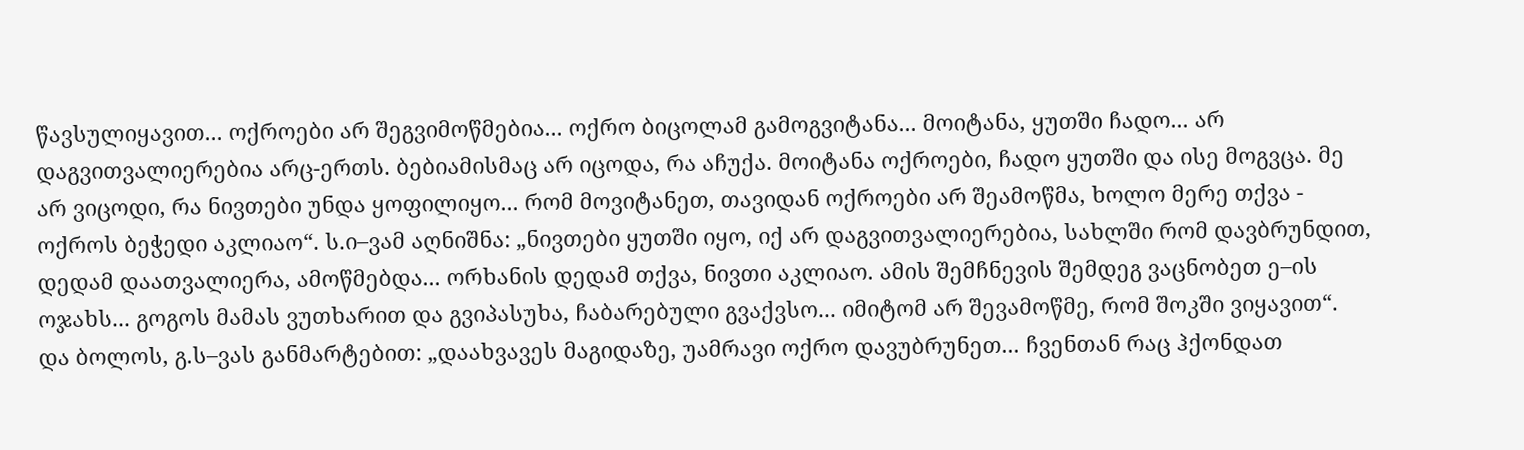წავსულიყავით... ოქროები არ შეგვიმოწმებია... ოქრო ბიცოლამ გამოგვიტანა... მოიტანა, ყუთში ჩადო... არ დაგვითვალიერებია არც-ერთს. ბებიამისმაც არ იცოდა, რა აჩუქა. მოიტანა ოქროები, ჩადო ყუთში და ისე მოგვცა. მე არ ვიცოდი, რა ნივთები უნდა ყოფილიყო... რომ მოვიტანეთ, თავიდან ოქროები არ შეამოწმა, ხოლო მერე თქვა - ოქროს ბეჭედი აკლიაო“. ს.ი–ვამ აღნიშნა: „ნივთები ყუთში იყო, იქ არ დაგვითვალიერებია, სახლში რომ დავბრუნდით, დედამ დაათვალიერა, ამოწმებდა... ორხანის დედამ თქვა, ნივთი აკლიაო. ამის შემჩნევის შემდეგ ვაცნობეთ ე–ის ოჯახს... გოგოს მამას ვუთხარით და გვიპასუხა, ჩაბარებული გვაქვსო... იმიტომ არ შევამოწმე, რომ შოკში ვიყავით“. და ბოლოს, გ.ს–ვას განმარტებით: „დაახვავეს მაგიდაზე, უამრავი ოქრო დავუბრუნეთ... ჩვენთან რაც ჰქონდათ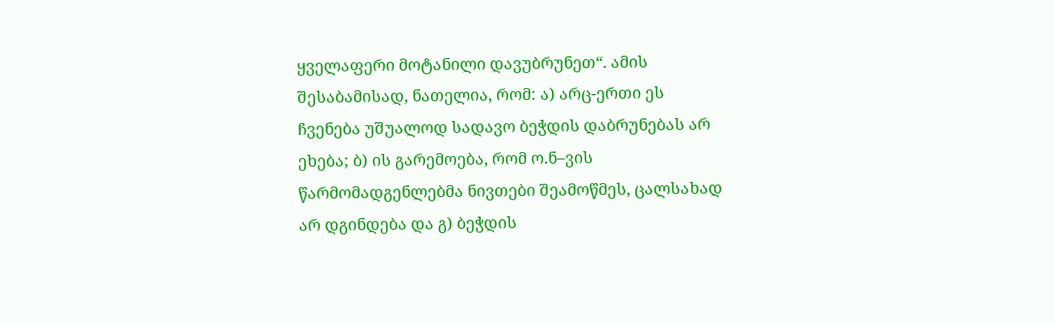ყველაფერი მოტანილი დავუბრუნეთ“. ამის შესაბამისად, ნათელია, რომ: ა) არც-ერთი ეს ჩვენება უშუალოდ სადავო ბეჭდის დაბრუნებას არ ეხება; ბ) ის გარემოება, რომ ო.ნ–ვის წარმომადგენლებმა ნივთები შეამოწმეს, ცალსახად არ დგინდება და გ) ბეჭდის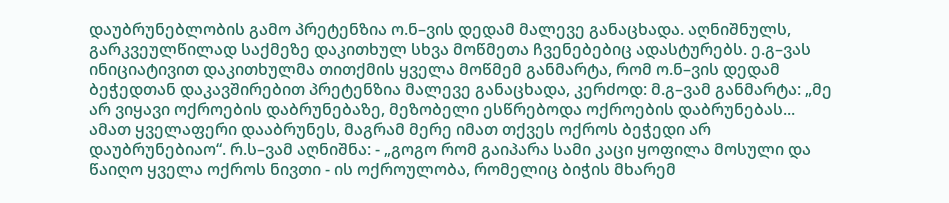დაუბრუნებლობის გამო პრეტენზია ო.ნ–ვის დედამ მალევე განაცხადა. აღნიშნულს, გარკვეულწილად საქმეზე დაკითხულ სხვა მოწმეთა ჩვენებებიც ადასტურებს. ე.გ–ვას ინიციატივით დაკითხულმა თითქმის ყველა მოწმემ განმარტა, რომ ო.ნ–ვის დედამ ბეჭედთან დაკავშირებით პრეტენზია მალევე განაცხადა, კერძოდ: მ.გ–ვამ განმარტა: „მე არ ვიყავი ოქროების დაბრუნებაზე, მეზობელი ესწრებოდა ოქროების დაბრუნებას... ამათ ყველაფერი დააბრუნეს, მაგრამ მერე იმათ თქვეს ოქროს ბეჭედი არ დაუბრუნებიაო“. რ.ს–ვამ აღნიშნა: - „გოგო რომ გაიპარა სამი კაცი ყოფილა მოსული და წაიღო ყველა ოქროს ნივთი - ის ოქროულობა, რომელიც ბიჭის მხარემ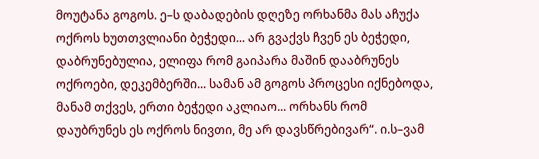მოუტანა გოგოს. ე–ს დაბადების დღეზე ორხანმა მას აჩუქა ოქროს ხუთთვლიანი ბეჭედი... არ გვაქვს ჩვენ ეს ბეჭედი, დაბრუნებულია, ელიფა რომ გაიპარა მაშინ დააბრუნეს ოქროები, დეკემბერში... სამან ამ გოგოს პროცესი იქნებოდა, მანამ თქვეს, ერთი ბეჭედი აკლიაო... ორხანს რომ დაუბრუნეს ეს ოქროს ნივთი, მე არ დავსწრებივარ“. ი.ს–ვამ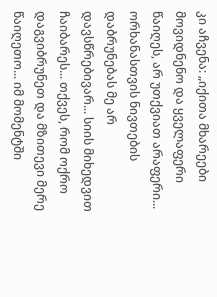კი აჩვენა: „იქითა მხარეები მოვიდნენო და ყველაფერი წაიღეს, არ უთქვიათ არაფერი... ორხანასთვის ნივთების დაბრუნებას მე არ დავსწრებივარ... სიის მიხედვით ჩაიბარეს... თქვეს, რომ ოქრო დაგვიბრუნეთ და მზითევი მერე წაიღეთო... იმ მომენტში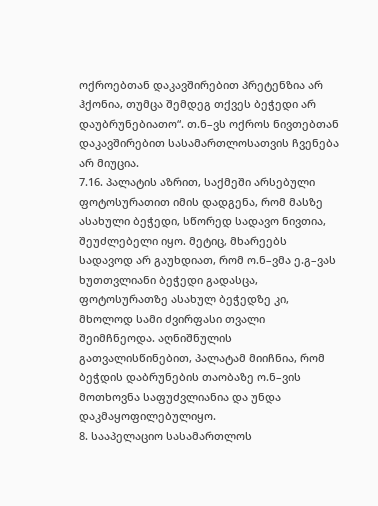ოქროებთან დაკავშირებით პრეტენზია არ ჰქონია, თუმცა შემდეგ თქვეს ბეჭედი არ დაუბრუნებიათო“. თ.ნ–ვს ოქროს ნივთებთან დაკავშირებით სასამართლოსათვის ჩვენება არ მიუცია.
7.16. პალატის აზრით, საქმეში არსებული ფოტოსურათით იმის დადგენა, რომ მასზე ასახული ბეჭედი, სწორედ სადავო ნივთია, შეუძლებელი იყო. მეტიც, მხარეებს სადავოდ არ გაუხდიათ, რომ ო.ნ–ვმა ე.გ–ვას ხუთთვლიანი ბეჭედი გადასცა, ფოტოსურათზე ასახულ ბეჭედზე კი, მხოლოდ სამი ძვირფასი თვალი შეიმჩნეოდა. აღნიშნულის გათვალისწინებით, პალატამ მიიჩნია, რომ ბეჭდის დაბრუნების თაობაზე ო.ნ–ვის მოთხოვნა საფუძვლიანია და უნდა დაკმაყოფილებულიყო.
8. სააპელაციო სასამართლოს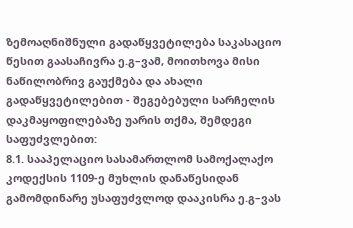ზემოაღნიშნული გადაწყვეტილება საკასაციო წესით გაასაჩივრა ე.გ–ვამ, მოითხოვა მისი ნაწილობრივ გაუქმება და ახალი გადაწყვეტილებით - შეგებებული სარჩელის დაკმაყოფილებაზე უარის თქმა, შემდეგი საფუძვლებით:
8.1. სააპელაციო სასამართლომ სამოქალაქო კოდექსის 1109-ე მუხლის დანაწესიდან გამომდინარე უსაფუძვლოდ დააკისრა ე.გ–ვას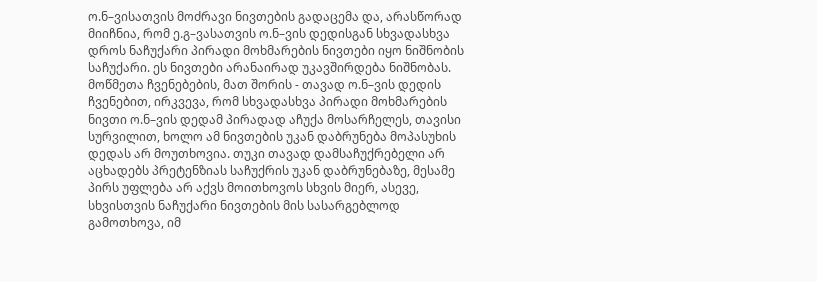ო.ნ–ვისათვის მოძრავი ნივთების გადაცემა და, არასწორად მიიჩნია, რომ ე.გ–ვასათვის ო.ნ–ვის დედისგან სხვადასხვა დროს ნაჩუქარი პირადი მოხმარების ნივთები იყო ნიშნობის საჩუქარი. ეს ნივთები არანაირად უკავშირდება ნიშნობას. მოწმეთა ჩვენებების, მათ შორის - თავად ო.ნ–ვის დედის ჩვენებით, ირკვევა, რომ სხვადასხვა პირადი მოხმარების ნივთი ო.ნ–ვის დედამ პირადად აჩუქა მოსარჩელეს, თავისი სურვილით, ხოლო ამ ნივთების უკან დაბრუნება მოპასუხის დედას არ მოუთხოვია. თუკი თავად დამსაჩუქრებელი არ აცხადებს პრეტენზიას საჩუქრის უკან დაბრუნებაზე, მესამე პირს უფლება არ აქვს მოითხოვოს სხვის მიერ, ასევე, სხვისთვის ნაჩუქარი ნივთების მის სასარგებლოდ გამოთხოვა, იმ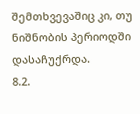შემთხვევაშიც კი, თუ ნიშნობის პერიოდში დასაჩუქრდა.
8.2.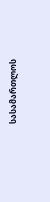სასამართლოს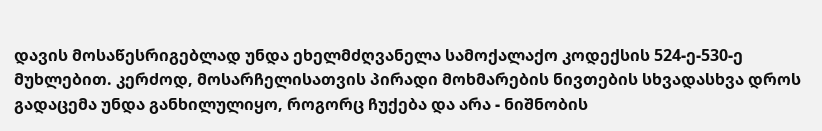დავის მოსაწესრიგებლად უნდა ეხელმძღვანელა სამოქალაქო კოდექსის 524-ე-530-ე მუხლებით. კერძოდ, მოსარჩელისათვის პირადი მოხმარების ნივთების სხვადასხვა დროს გადაცემა უნდა განხილულიყო, როგორც ჩუქება და არა - ნიშნობის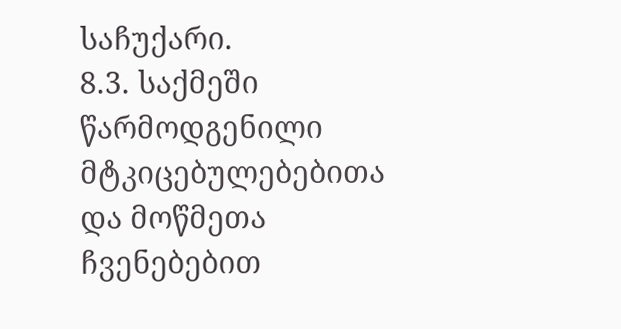საჩუქარი.
8.3. საქმეში წარმოდგენილი მტკიცებულებებითა და მოწმეთა ჩვენებებით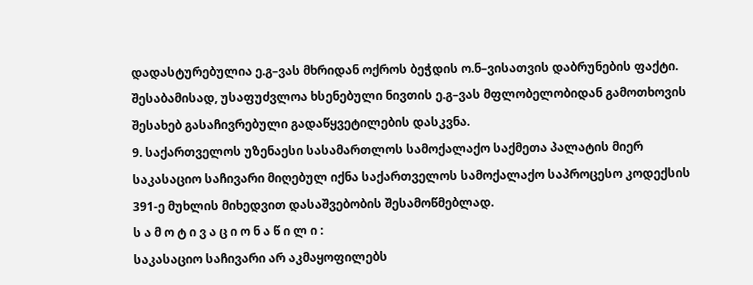დადასტურებულია ე.გ–ვას მხრიდან ოქროს ბეჭდის ო.ნ–ვისათვის დაბრუნების ფაქტი. შესაბამისად, უსაფუძვლოა ხსენებული ნივთის ე.გ–ვას მფლობელობიდან გამოთხოვის შესახებ გასაჩივრებული გადაწყვეტილების დასკვნა.
9. საქართველოს უზენაესი სასამართლოს სამოქალაქო საქმეთა პალატის მიერ საკასაციო საჩივარი მიღებულ იქნა საქართველოს სამოქალაქო საპროცესო კოდექსის 391-ე მუხლის მიხედვით დასაშვებობის შესამოწმებლად.
ს ა მ ო ტ ი ვ ა ც ი ო ნ ა წ ი ლ ი :
საკასაციო საჩივარი არ აკმაყოფილებს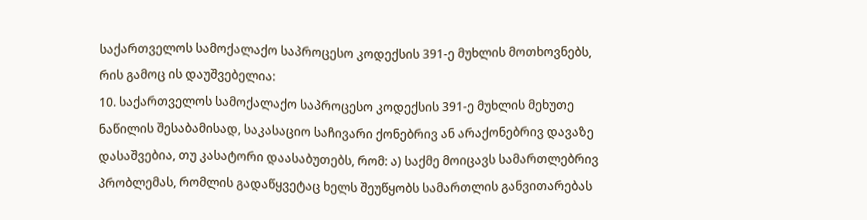საქართველოს სამოქალაქო საპროცესო კოდექსის 391-ე მუხლის მოთხოვნებს, რის გამოც ის დაუშვებელია:
10. საქართველოს სამოქალაქო საპროცესო კოდექსის 391-ე მუხლის მეხუთე ნაწილის შესაბამისად, საკასაციო საჩივარი ქონებრივ ან არაქონებრივ დავაზე დასაშვებია, თუ კასატორი დაასაბუთებს, რომ: ა) საქმე მოიცავს სამართლებრივ პრობლემას, რომლის გადაწყვეტაც ხელს შეუწყობს სამართლის განვითარებას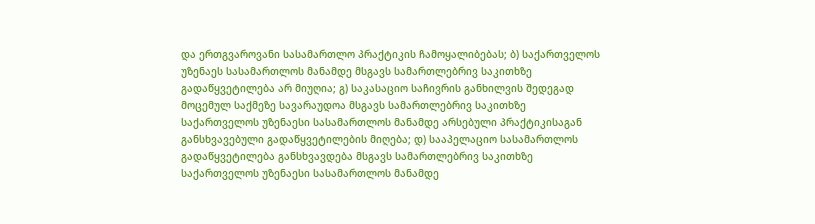და ერთგვაროვანი სასამართლო პრაქტიკის ჩამოყალიბებას; ბ) საქართველოს უზენაეს სასამართლოს მანამდე მსგავს სამართლებრივ საკითხზე გადაწყვეტილება არ მიუღია; გ) საკასაციო საჩივრის განხილვის შედეგად მოცემულ საქმეზე სავარაუდოა მსგავს სამართლებრივ საკითხზე საქართველოს უზენაესი სასამართლოს მანამდე არსებული პრაქტიკისაგან განსხვავებული გადაწყვეტილების მიღება; დ) სააპელაციო სასამართლოს გადაწყვეტილება განსხვავდება მსგავს სამართლებრივ საკითხზე საქართველოს უზენაესი სასამართლოს მანამდე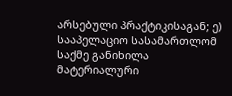არსებული პრაქტიკისაგან; ე) სააპელაციო სასამართლომ საქმე განიხილა მატერიალური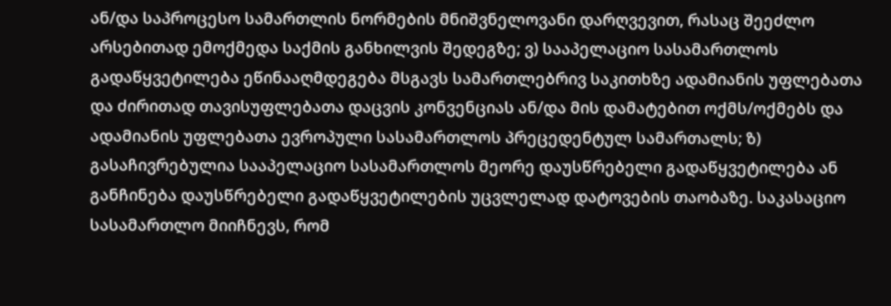ან/და საპროცესო სამართლის ნორმების მნიშვნელოვანი დარღვევით, რასაც შეეძლო არსებითად ემოქმედა საქმის განხილვის შედეგზე; ვ) სააპელაციო სასამართლოს გადაწყვეტილება ეწინააღმდეგება მსგავს სამართლებრივ საკითხზე ადამიანის უფლებათა და ძირითად თავისუფლებათა დაცვის კონვენციას ან/და მის დამატებით ოქმს/ოქმებს და ადამიანის უფლებათა ევროპული სასამართლოს პრეცედენტულ სამართალს; ზ) გასაჩივრებულია სააპელაციო სასამართლოს მეორე დაუსწრებელი გადაწყვეტილება ან განჩინება დაუსწრებელი გადაწყვეტილების უცვლელად დატოვების თაობაზე. საკასაციო სასამართლო მიიჩნევს, რომ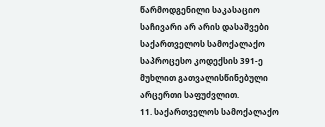წარმოდგენილი საკასაციო საჩივარი არ არის დასაშვები საქართველოს სამოქალაქო საპროცესო კოდექსის 391-ე მუხლით გათვალისწინებული არცერთი საფუძვლით.
11. საქართველოს სამოქალაქო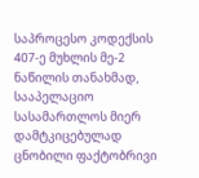საპროცესო კოდექსის 407-ე მუხლის მე-2 ნაწილის თანახმად, სააპელაციო სასამართლოს მიერ დამტკიცებულად ცნობილი ფაქტობრივი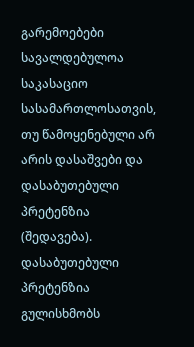გარემოებები სავალდებულოა საკასაციო სასამართლოსათვის, თუ წამოყენებული არ არის დასაშვები და დასაბუთებული პრეტენზია (შედავება). დასაბუთებული პრეტენზია გულისხმობს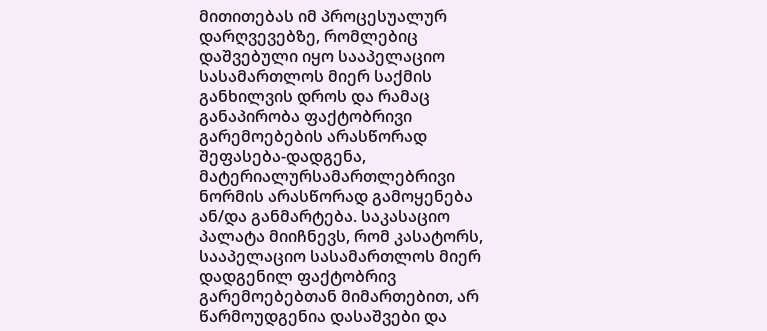მითითებას იმ პროცესუალურ დარღვევებზე, რომლებიც დაშვებული იყო სააპელაციო სასამართლოს მიერ საქმის განხილვის დროს და რამაც განაპირობა ფაქტობრივი გარემოებების არასწორად შეფასება-დადგენა, მატერიალურსამართლებრივი ნორმის არასწორად გამოყენება ან/და განმარტება. საკასაციო პალატა მიიჩნევს, რომ კასატორს, სააპელაციო სასამართლოს მიერ დადგენილ ფაქტობრივ გარემოებებთან მიმართებით, არ წარმოუდგენია დასაშვები და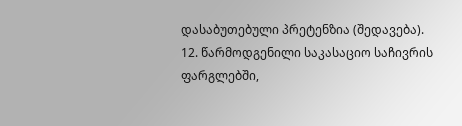დასაბუთებული პრეტენზია (შედავება).
12. წარმოდგენილი საკასაციო საჩივრის ფარგლებში,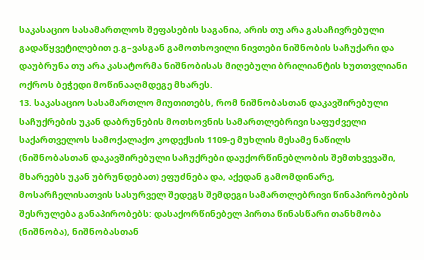საკასაციო სასამართლოს შეფასების საგანია, არის თუ არა გასაჩივრებული გადაწყვეტილებით ე.გ–ვასგან გამოთხოვილი ნივთები ნიშნობის საჩუქარი და დაუბრუნა თუ არა კასატორმა ნიშნობისას მიღებული ბრილიანტის ხუთთვლიანი ოქროს ბეჭედი მოწინააღმდეგე მხარეს.
13. საკასაციო სასამართლო მიუთითებს, რომ ნიშნობასთან დაკავშირებული საჩუქრების უკან დაბრუნების მოთხოვნის სამართლებრივი საფუძველი საქართველოს სამოქალაქო კოდექსის 1109-ე მუხლის მესამე ნაწილს (ნიშნობასთან დაკავშირებული საჩუქრები დაუქორწინებლობის შემთხვევაში, მხარეებს უკან უბრუნდებათ) ეფუძნება და, აქედან გამომდინარე, მოსარჩელისათვის სასურველ შედეგს შემდეგი სამართლებრივი წინაპირობების შესრულება განაპირობებს: დასაქორწინებელ პირთა წინასწარი თანხმობა (ნიშნობა), ნიშნობასთან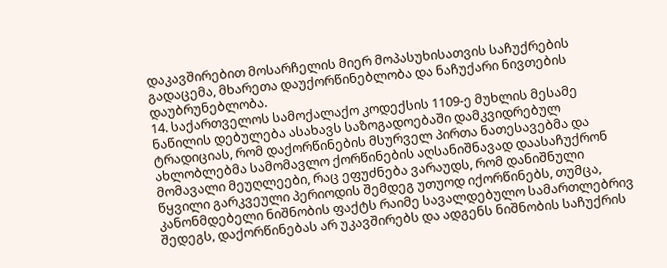დაკავშირებით მოსარჩელის მიერ მოპასუხისათვის საჩუქრების გადაცემა, მხარეთა დაუქორწინებლობა და ნაჩუქარი ნივთების დაუბრუნებლობა.
14. საქართველოს სამოქალაქო კოდექსის 1109-ე მუხლის მესამე ნაწილის დებულება ასახავს საზოგადოებაში დამკვიდრებულ ტრადიციას, რომ დაქორწინების მსურველ პირთა ნათესავებმა და ახლობლებმა სამომავლო ქორწინების აღსანიშნავად დაასაჩუქრონ მომავალი მეუღლეები, რაც ეფუძნება ვარაუდს, რომ დანიშნული წყვილი გარკვეული პერიოდის შემდეგ უთუოდ იქორწინებს, თუმცა, კანონმდებელი ნიშნობის ფაქტს რაიმე სავალდებულო სამართლებრივ შედეგს, დაქორწინებას არ უკავშირებს და ადგენს ნიშნობის საჩუქრის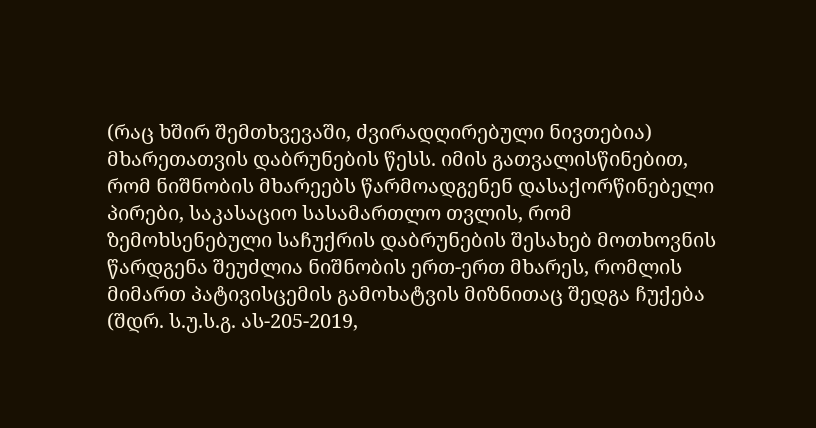(რაც ხშირ შემთხვევაში, ძვირადღირებული ნივთებია) მხარეთათვის დაბრუნების წესს. იმის გათვალისწინებით, რომ ნიშნობის მხარეებს წარმოადგენენ დასაქორწინებელი პირები, საკასაციო სასამართლო თვლის, რომ ზემოხსენებული საჩუქრის დაბრუნების შესახებ მოთხოვნის წარდგენა შეუძლია ნიშნობის ერთ-ერთ მხარეს, რომლის მიმართ პატივისცემის გამოხატვის მიზნითაც შედგა ჩუქება (შდრ. ს.უ.ს.გ. ას-205-2019,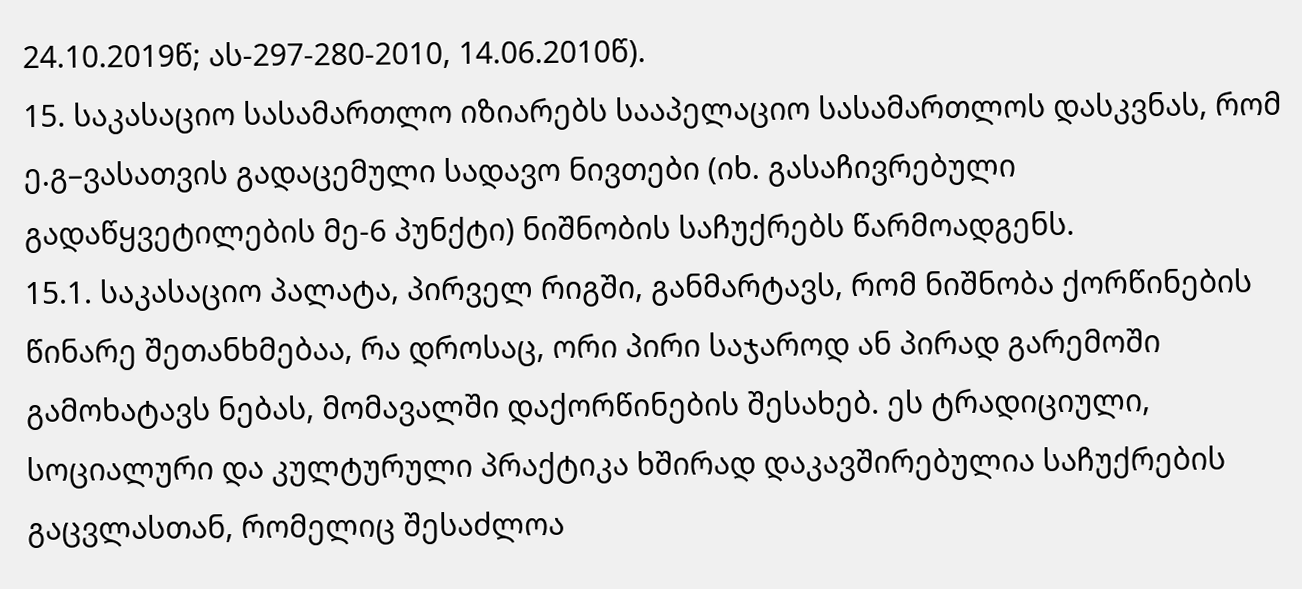24.10.2019წ; ას-297-280-2010, 14.06.2010წ).
15. საკასაციო სასამართლო იზიარებს სააპელაციო სასამართლოს დასკვნას, რომ ე.გ–ვასათვის გადაცემული სადავო ნივთები (იხ. გასაჩივრებული გადაწყვეტილების მე-6 პუნქტი) ნიშნობის საჩუქრებს წარმოადგენს.
15.1. საკასაციო პალატა, პირველ რიგში, განმარტავს, რომ ნიშნობა ქორწინების წინარე შეთანხმებაა, რა დროსაც, ორი პირი საჯაროდ ან პირად გარემოში გამოხატავს ნებას, მომავალში დაქორწინების შესახებ. ეს ტრადიციული, სოციალური და კულტურული პრაქტიკა ხშირად დაკავშირებულია საჩუქრების გაცვლასთან, რომელიც შესაძლოა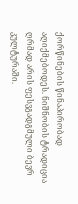ქორწინების წინაპირობად აღიქმებოდეს. ნიშნობის ტრადიცია ღრმად არის ფესვგადგმული ბევრ კულტურაში.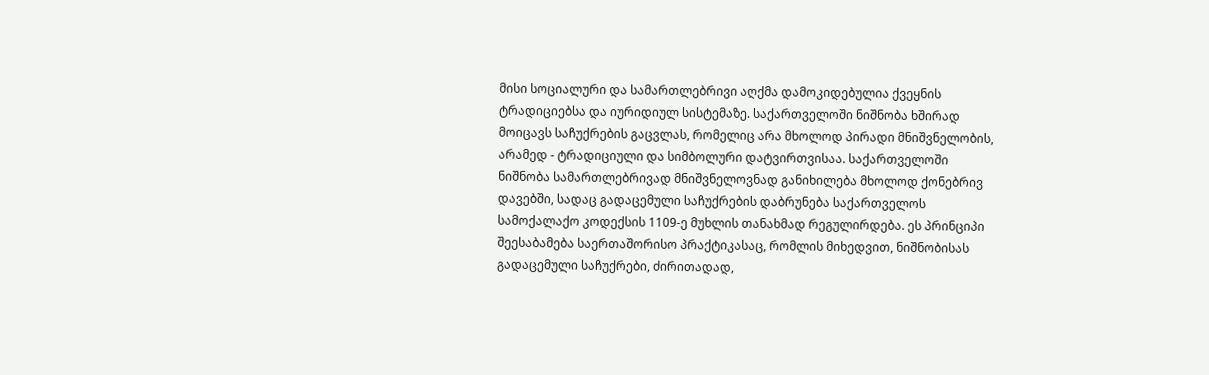მისი სოციალური და სამართლებრივი აღქმა დამოკიდებულია ქვეყნის ტრადიციებსა და იურიდიულ სისტემაზე. საქართველოში ნიშნობა ხშირად მოიცავს საჩუქრების გაცვლას, რომელიც არა მხოლოდ პირადი მნიშვნელობის, არამედ - ტრადიციული და სიმბოლური დატვირთვისაა. საქართველოში ნიშნობა სამართლებრივად მნიშვნელოვნად განიხილება მხოლოდ ქონებრივ დავებში, სადაც გადაცემული საჩუქრების დაბრუნება საქართველოს სამოქალაქო კოდექსის 1109-ე მუხლის თანახმად რეგულირდება. ეს პრინციპი შეესაბამება საერთაშორისო პრაქტიკასაც, რომლის მიხედვით, ნიშნობისას გადაცემული საჩუქრები, ძირითადად,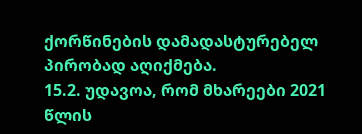ქორწინების დამადასტურებელ პირობად აღიქმება.
15.2. უდავოა, რომ მხარეები 2021 წლის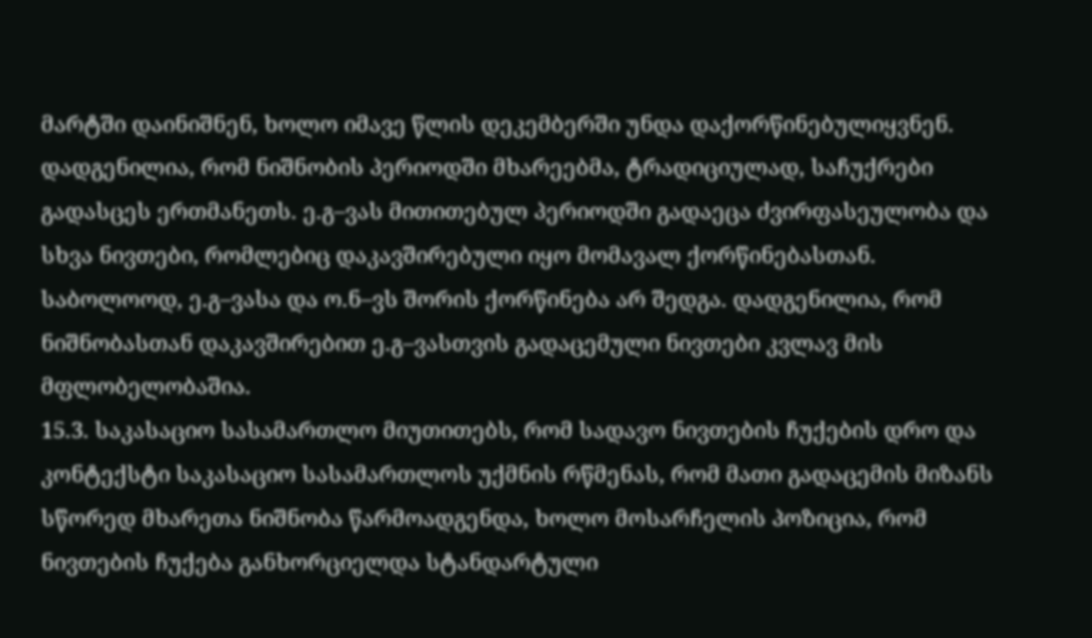მარტში დაინიშნენ, ხოლო იმავე წლის დეკემბერში უნდა დაქორწინებულიყვნენ. დადგენილია, რომ ნიშნობის პერიოდში მხარეებმა, ტრადიციულად, საჩუქრები გადასცეს ერთმანეთს. ე.გ–ვას მითითებულ პერიოდში გადაეცა ძვირფასეულობა და სხვა ნივთები, რომლებიც დაკავშირებული იყო მომავალ ქორწინებასთან. საბოლოოდ, ე.გ–ვასა და ო.ნ–ვს შორის ქორწინება არ შედგა. დადგენილია, რომ ნიშნობასთან დაკავშირებით ე.გ–ვასთვის გადაცემული ნივთები კვლავ მის მფლობელობაშია.
15.3. საკასაციო სასამართლო მიუთითებს, რომ სადავო ნივთების ჩუქების დრო და კონტექსტი საკასაციო სასამართლოს უქმნის რწმენას, რომ მათი გადაცემის მიზანს სწორედ მხარეთა ნიშნობა წარმოადგენდა, ხოლო მოსარჩელის პოზიცია, რომ ნივთების ჩუქება განხორციელდა სტანდარტული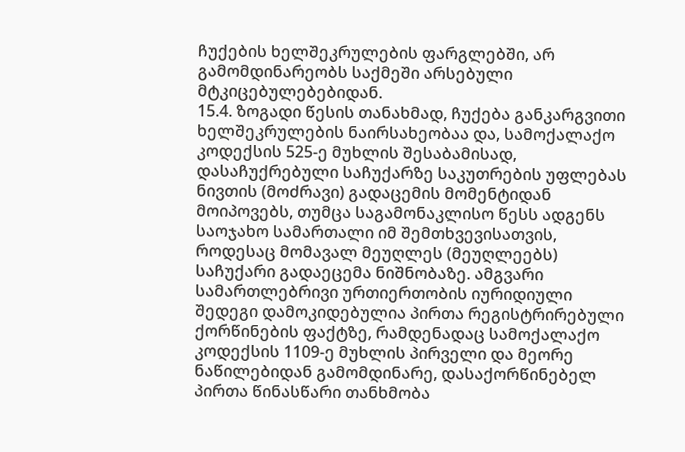ჩუქების ხელშეკრულების ფარგლებში, არ გამომდინარეობს საქმეში არსებული მტკიცებულებებიდან.
15.4. ზოგადი წესის თანახმად, ჩუქება განკარგვითი ხელშეკრულების ნაირსახეობაა და, სამოქალაქო კოდექსის 525-ე მუხლის შესაბამისად, დასაჩუქრებული საჩუქარზე საკუთრების უფლებას ნივთის (მოძრავი) გადაცემის მომენტიდან მოიპოვებს, თუმცა საგამონაკლისო წესს ადგენს საოჯახო სამართალი იმ შემთხვევისათვის, როდესაც მომავალ მეუღლეს (მეუღლეებს) საჩუქარი გადაეცემა ნიშნობაზე. ამგვარი სამართლებრივი ურთიერთობის იურიდიული შედეგი დამოკიდებულია პირთა რეგისტრირებული ქორწინების ფაქტზე, რამდენადაც სამოქალაქო კოდექსის 1109-ე მუხლის პირველი და მეორე ნაწილებიდან გამომდინარე, დასაქორწინებელ პირთა წინასწარი თანხმობა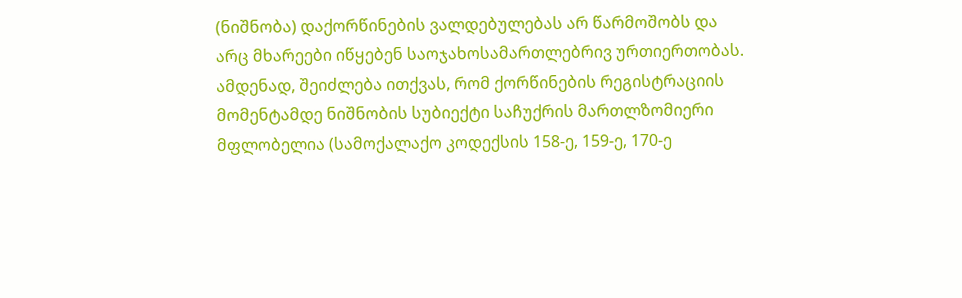(ნიშნობა) დაქორწინების ვალდებულებას არ წარმოშობს და არც მხარეები იწყებენ საოჯახოსამართლებრივ ურთიერთობას. ამდენად, შეიძლება ითქვას, რომ ქორწინების რეგისტრაციის მომენტამდე ნიშნობის სუბიექტი საჩუქრის მართლზომიერი მფლობელია (სამოქალაქო კოდექსის 158-ე, 159-ე, 170-ე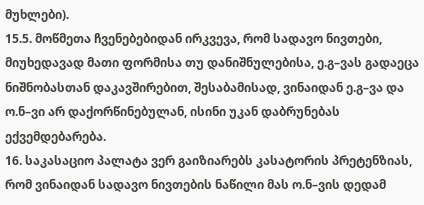მუხლები).
15.5. მოწმეთა ჩვენებებიდან ირკვევა, რომ სადავო ნივთები, მიუხედავად მათი ფორმისა თუ დანიშნულებისა, ე.გ–ვას გადაეცა ნიშნობასთან დაკავშირებით, შესაბამისად, ვინაიდან ე.გ–ვა და ო.ნ–ვი არ დაქორწინებულან, ისინი უკან დაბრუნებას ექვემდებარება.
16. საკასაციო პალატა ვერ გაიზიარებს კასატორის პრეტენზიას, რომ ვინაიდან სადავო ნივთების ნაწილი მას ო.ნ–ვის დედამ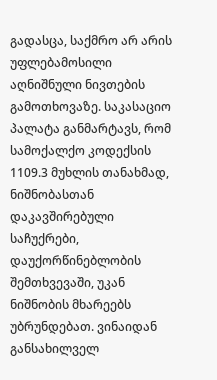გადასცა, საქმრო არ არის უფლებამოსილი აღნიშნული ნივთების გამოთხოვაზე. საკასაციო პალატა განმარტავს, რომ სამოქალქო კოდექსის 1109.3 მუხლის თანახმად, ნიშნობასთან დაკავშირებული საჩუქრები, დაუქორწინებლობის შემთხვევაში, უკან ნიშნობის მხარეებს უბრუნდებათ. ვინაიდან განსახილველ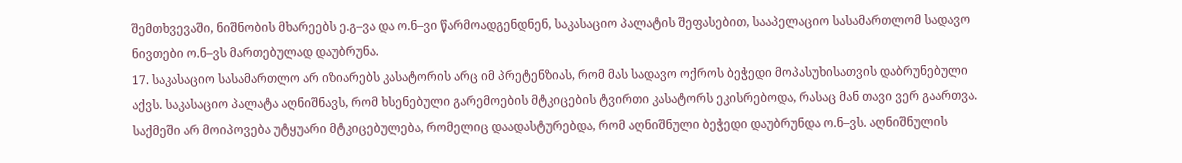შემთხვევაში, ნიშნობის მხარეებს ე.გ–ვა და ო.ნ–ვი წარმოადგენდნენ, საკასაციო პალატის შეფასებით, სააპელაციო სასამართლომ სადავო ნივთები ო.ნ–ვს მართებულად დაუბრუნა.
17. საკასაციო სასამართლო არ იზიარებს კასატორის არც იმ პრეტენზიას, რომ მას სადავო ოქროს ბეჭედი მოპასუხისათვის დაბრუნებული აქვს. საკასაციო პალატა აღნიშნავს, რომ ხსენებული გარემოების მტკიცების ტვირთი კასატორს ეკისრებოდა, რასაც მან თავი ვერ გაართვა. საქმეში არ მოიპოვება უტყუარი მტკიცებულება, რომელიც დაადასტურებდა, რომ აღნიშნული ბეჭედი დაუბრუნდა ო.ნ–ვს. აღნიშნულის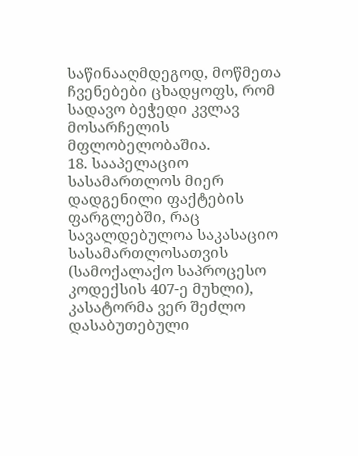საწინააღმდეგოდ, მოწმეთა ჩვენებები ცხადყოფს, რომ სადავო ბეჭედი კვლავ მოსარჩელის მფლობელობაშია.
18. სააპელაციო სასამართლოს მიერ დადგენილი ფაქტების ფარგლებში, რაც სავალდებულოა საკასაციო სასამართლოსათვის (სამოქალაქო საპროცესო კოდექსის 407-ე მუხლი), კასატორმა ვერ შეძლო დასაბუთებული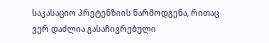საკასაციო პრეტენზიის წარმოდგენა, რითაც ვერ დაძლია გასაჩივრებული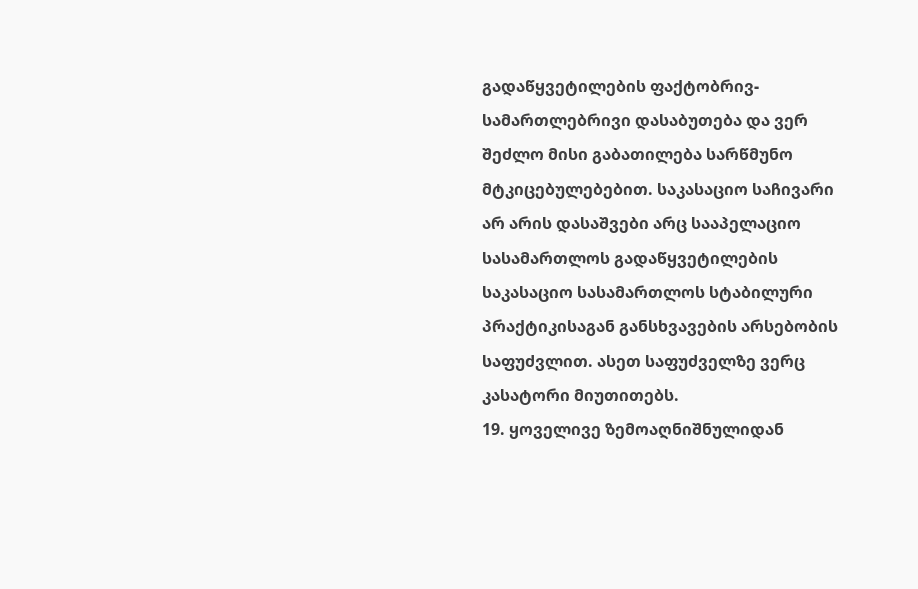გადაწყვეტილების ფაქტობრივ-სამართლებრივი დასაბუთება და ვერ შეძლო მისი გაბათილება სარწმუნო მტკიცებულებებით. საკასაციო საჩივარი არ არის დასაშვები არც სააპელაციო სასამართლოს გადაწყვეტილების საკასაციო სასამართლოს სტაბილური პრაქტიკისაგან განსხვავების არსებობის საფუძვლით. ასეთ საფუძველზე ვერც კასატორი მიუთითებს.
19. ყოველივე ზემოაღნიშნულიდან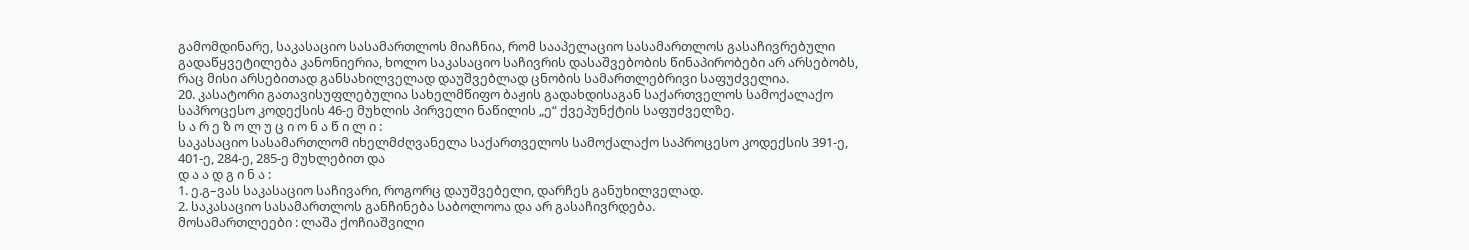გამომდინარე, საკასაციო სასამართლოს მიაჩნია, რომ სააპელაციო სასამართლოს გასაჩივრებული გადაწყვეტილება კანონიერია, ხოლო საკასაციო საჩივრის დასაშვებობის წინაპირობები არ არსებობს, რაც მისი არსებითად განსახილველად დაუშვებლად ცნობის სამართლებრივი საფუძველია.
20. კასატორი გათავისუფლებულია სახელმწიფო ბაჟის გადახდისაგან საქართველოს სამოქალაქო საპროცესო კოდექსის 46-ე მუხლის პირველი ნაწილის „ე“ ქვეპუნქტის საფუძველზე.
ს ა რ ე ზ ო ლ უ ც ი ო ნ ა წ ი ლ ი :
საკასაციო სასამართლომ იხელმძღვანელა საქართველოს სამოქალაქო საპროცესო კოდექსის 391-ე, 401-ე, 284-ე, 285-ე მუხლებით და
დ ა ა დ გ ი ნ ა :
1. ე.გ–ვას საკასაციო საჩივარი, როგორც დაუშვებელი, დარჩეს განუხილველად.
2. საკასაციო სასამართლოს განჩინება საბოლოოა და არ გასაჩივრდება.
მოსამართლეები : ლაშა ქოჩიაშვილი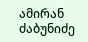ამირან ძაბუნიძე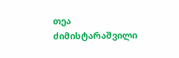თეა ძიმისტარაშვილი